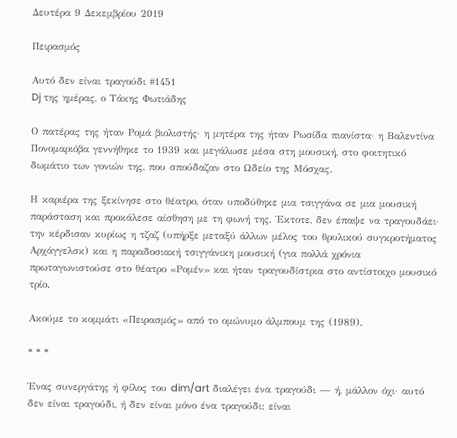Δευτέρα 9 Δεκεμβρίου 2019

Πειρασμός

Αυτό δεν είναι τραγούδι #1451
Dj της ημέρας, ο Τάκης Φωτιάδης

Ο πατέρας της ήταν Ρομά βιολιστής· η μητέρα της ήταν Ρωσίδα πιανίστα· η Βαλεντίνα Πονομαριόβα γεννήθηκε το 1939 και μεγάλωσε μέσα στη μουσική, στο φοιτητικό δωμάτιο των γονιών της, που σπούδαζαν στο Ωδείο της Μόσχας.

Η καριέρα της ξεκίνησε στο θέατρο, όταν υποδύθηκε μια τσιγγάνα σε μια μουσική παράσταση και προκάλεσε αίσθηση με τη φωνή της. Έκτοτε, δεν έπαψε να τραγουδάει· την κέρδισαν κυρίως η τζαζ (υπήρξε μεταξύ άλλων μέλος του θρυλικού συγκροτήματος Αρχάγγελσκ) και η παραδοσιακή τσιγγάνικη μουσική (για πολλά χρόνια πρωταγωνιστούσε στο θέατρο «Ρομέν» και ήταν τραγουδίστρια στο αντίστοιχο μουσικό τρίο.

Ακούμε το κομμάτι «Πειρασμός» από το ομώνυμο άλμπουμ της (1989).

* * *

Ένας συνεργάτης ή φίλος του dim/art διαλέγει ένα τραγούδι — ή, μάλλον όχι· αυτό δεν είναι τραγούδι, ή δεν είναι μόνο ένα τραγούδι: είναι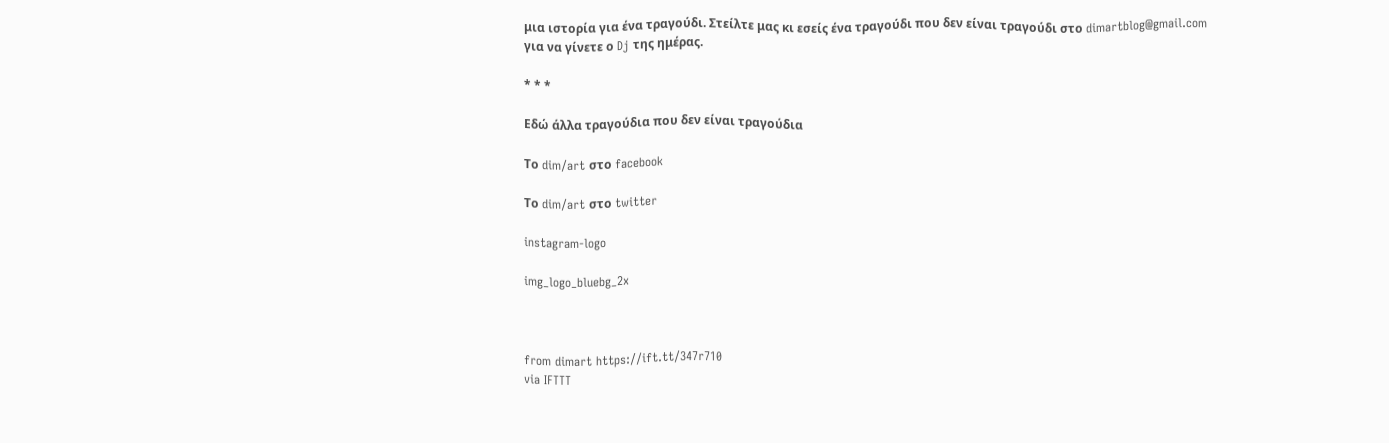μια ιστορία για ένα τραγούδι. Στείλτε μας κι εσείς ένα τραγούδι που δεν είναι τραγούδι στο dimartblog@gmail.com
για να γίνετε ο Dj της ημέρας.

* * *

Εδώ άλλα τραγούδια που δεν είναι τραγούδια

Το dim/art στο facebook

Το dim/art στο twitter

instagram-logo

img_logo_bluebg_2x



from dimart https://ift.tt/347r710
via IFTTT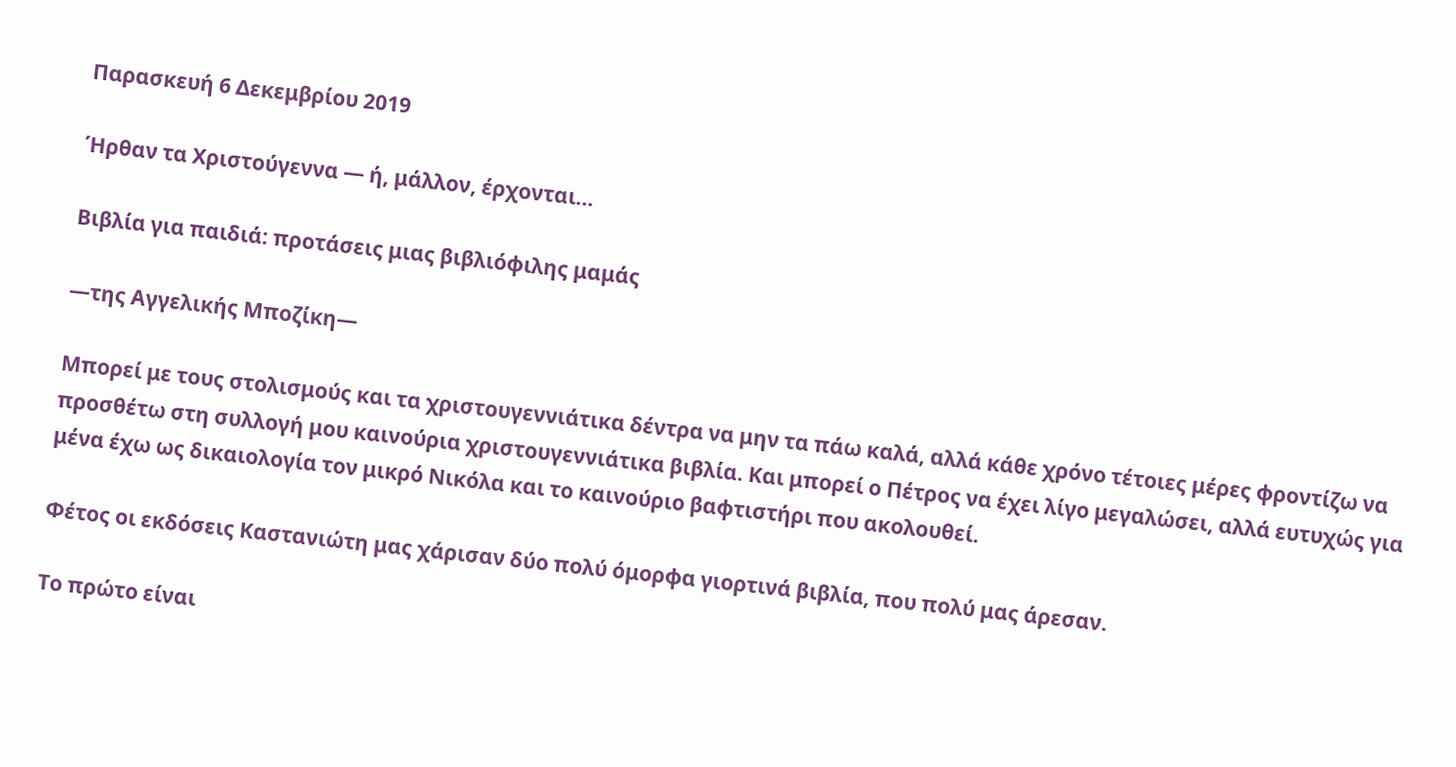Παρασκευή 6 Δεκεμβρίου 2019

Ήρθαν τα Χριστούγεννα — ή, μάλλον, έρχονται…

Βιβλία για παιδιά: προτάσεις μιας βιβλιόφιλης μαμάς

—της Αγγελικής Μποζίκη—

Μπορεί με τους στολισμούς και τα χριστουγεννιάτικα δέντρα να μην τα πάω καλά, αλλά κάθε χρόνο τέτοιες μέρες φροντίζω να προσθέτω στη συλλογή μου καινούρια χριστουγεννιάτικα βιβλία. Και μπορεί ο Πέτρος να έχει λίγο μεγαλώσει, αλλά ευτυχώς για μένα έχω ως δικαιολογία τον μικρό Νικόλα και το καινούριο βαφτιστήρι που ακολουθεί.

Φέτος οι εκδόσεις Καστανιώτη μας χάρισαν δύο πολύ όμορφα γιορτινά βιβλία, που πολύ μας άρεσαν.

Το πρώτο είναι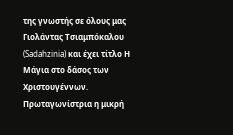της γνωστής σε όλους μας Γιολάντας Τσιαμπόκαλου (Sadahzinia) και έχει τίτλο Η Μάγια στο δάσος των Χριστουγέννων. Πρωταγωνίστρια η μικρή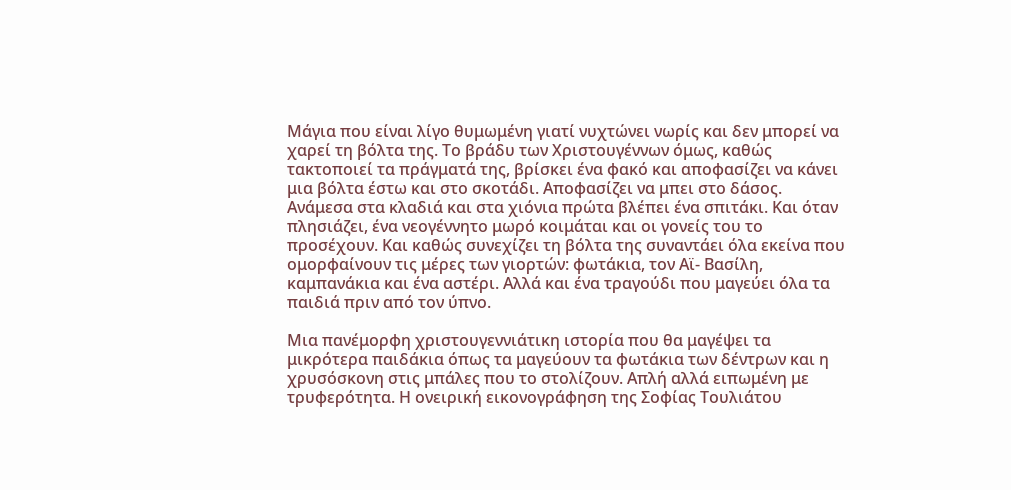Μάγια που είναι λίγο θυμωμένη γιατί νυχτώνει νωρίς και δεν μπορεί να χαρεί τη βόλτα της. Το βράδυ των Χριστουγέννων όμως, καθώς τακτοποιεί τα πράγματά της, βρίσκει ένα φακό και αποφασίζει να κάνει μια βόλτα έστω και στο σκοτάδι. Αποφασίζει να μπει στο δάσος. Ανάμεσα στα κλαδιά και στα χιόνια πρώτα βλέπει ένα σπιτάκι. Και όταν πλησιάζει, ένα νεογέννητο μωρό κοιμάται και οι γονείς του το προσέχουν. Και καθώς συνεχίζει τη βόλτα της συναντάει όλα εκείνα που ομορφαίνουν τις μέρες των γιορτών: φωτάκια, τον Αϊ- Βασίλη, καμπανάκια και ένα αστέρι. Αλλά και ένα τραγούδι που μαγεύει όλα τα παιδιά πριν από τον ύπνο.

Μια πανέμορφη χριστουγεννιάτικη ιστορία που θα μαγέψει τα μικρότερα παιδάκια όπως τα μαγεύουν τα φωτάκια των δέντρων και η χρυσόσκονη στις μπάλες που το στολίζουν. Απλή αλλά ειπωμένη με τρυφερότητα. Η ονειρική εικονογράφηση της Σοφίας Τουλιάτου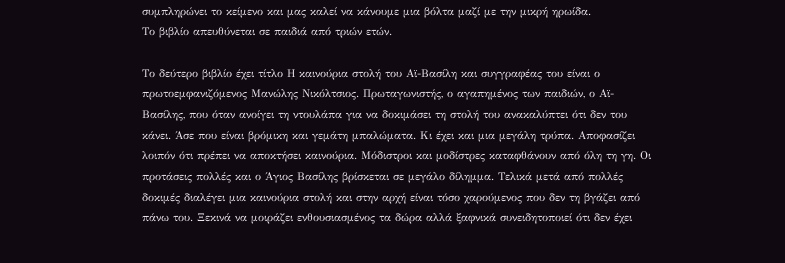συμπληρώνει το κείμενο και μας καλεί να κάνουμε μια βόλτα μαζί με την μικρή ηρωίδα.
Το βιβλίο απευθύνεται σε παιδιά από τριών ετών.

Το δεύτερο βιβλίο έχει τίτλο Η καινούρια στολή του Αϊ-Βασίλη και συγγραφέας του είναι ο πρωτοεμφανιζόμενος Μανώλης Νικόλτσιος. Πρωταγωνιστής, ο αγαπημένος των παιδιών, ο Αϊ-Βασίλης, που όταν ανοίγει τη ντουλάπα για να δοκιμάσει τη στολή του ανακαλύπτει ότι δεν του κάνει. Άσε που είναι βρόμικη και γεμάτη μπαλώματα. Κι έχει και μια μεγάλη τρύπα. Αποφασίζει λοιπόν ότι πρέπει να αποκτήσει καινούρια. Μόδιστροι και μοδίστρες καταφθάνουν από όλη τη γη. Οι προτάσεις πολλές και ο Άγιος Βασίλης βρίσκεται σε μεγάλο δίλημμα. Τελικά μετά από πολλές δοκιμές διαλέγει μια καινούρια στολή και στην αρχή είναι τόσο χαρούμενος που δεν τη βγάζει από πάνω του. Ξεκινά να μοιράζει ενθουσιασμένος τα δώρα αλλά ξαφνικά συνειδητοποιεί ότι δεν έχει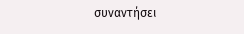συναντήσει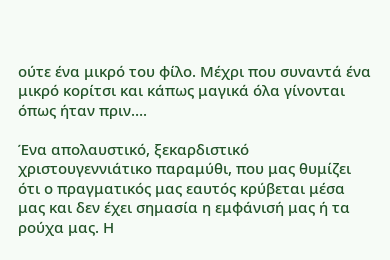ούτε ένα μικρό του φίλο. Μέχρι που συναντά ένα μικρό κορίτσι και κάπως μαγικά όλα γίνονται όπως ήταν πριν….

Ένα απολαυστικό, ξεκαρδιστικό χριστουγεννιάτικο παραμύθι, που μας θυμίζει ότι ο πραγματικός μας εαυτός κρύβεται μέσα μας και δεν έχει σημασία η εμφάνισή μας ή τα ρούχα μας. Η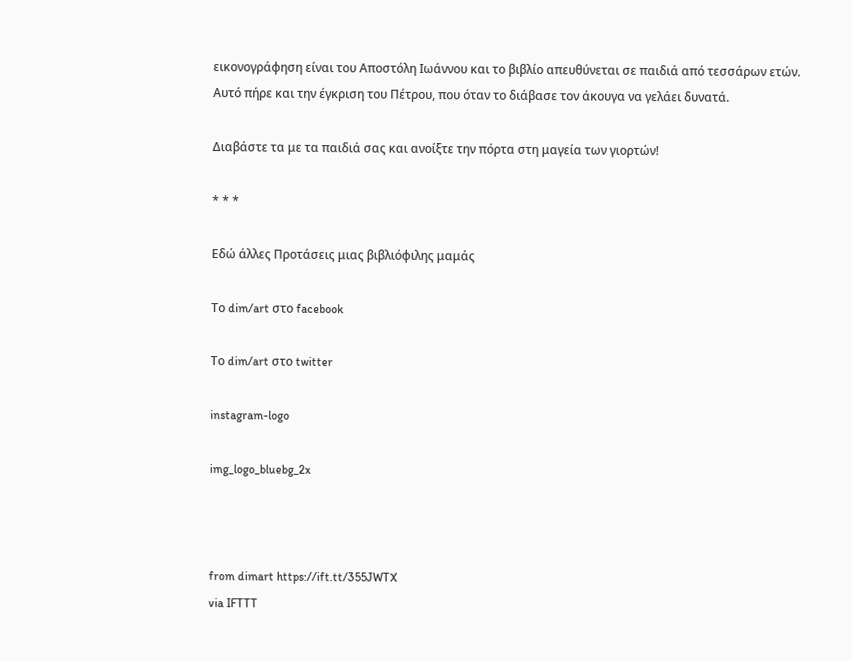εικονογράφηση είναι του Αποστόλη Ιωάννου και το βιβλίο απευθύνεται σε παιδιά από τεσσάρων ετών. Αυτό πήρε και την έγκριση του Πέτρου, που όταν το διάβασε τον άκουγα να γελάει δυνατά.

Διαβάστε τα με τα παιδιά σας και ανοίξτε την πόρτα στη μαγεία των γιορτών!

* * *

Εδώ άλλες Προτάσεις μιας βιβλιόφιλης μαμάς

Το dim/art στο facebook

Το dim/art στο twitter

instagram-logo

img_logo_bluebg_2x



from dimart https://ift.tt/355JWTX
via IFTTT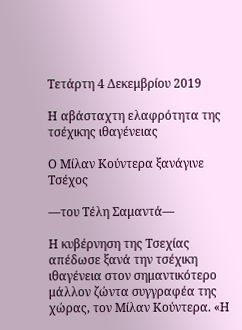Τετάρτη 4 Δεκεμβρίου 2019

Η αβάσταχτη ελαφρότητα της τσέχικης ιθαγένειας

Ο Μίλαν Κούντερα ξανάγινε Τσέχος

—του Τέλη Σαμαντά—

Η κυβέρνηση της Τσεχίας απέδωσε ξανά την τσέχικη ιθαγένεια στον σημαντικότερο μάλλον ζώντα συγγραφέα της χώρας, τον Μίλαν Κούντερα. «Η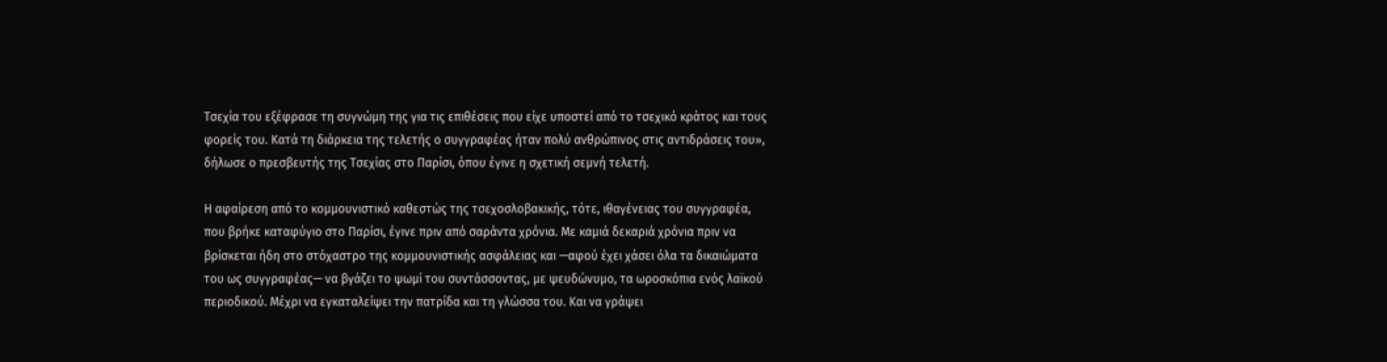Τσεχία του εξέφρασε τη συγνώμη της για τις επιθέσεις που είχε υποστεί από το τσεχικό κράτος και τους φορείς του. Κατά τη διάρκεια της τελετής ο συγγραφέας ήταν πολύ ανθρώπινος στις αντιδράσεις του», δήλωσε ο πρεσβευτής της Τσεχίας στο Παρίσι, όπου έγινε η σχετική σεμνή τελετή.

Η αφαίρεση από το κομμουνιστικό καθεστώς της τσεχοσλοβακικής, τότε, ιθαγένειας του συγγραφέα, που βρήκε καταφύγιο στο Παρίσι, έγινε πριν από σαράντα χρόνια. Με καμιά δεκαριά χρόνια πριν να βρίσκεται ήδη στο στόχαστρο της κομμουνιστικής ασφάλειας και —αφού έχει χάσει όλα τα δικαιώματα του ως συγγραφέας— να βγάζει το ψωμί του συντάσσοντας, με ψευδώνυμο, τα ωροσκόπια ενός λαϊκού περιοδικού. Μέχρι να εγκαταλείψει την πατρίδα και τη γλώσσα του. Και να γράψει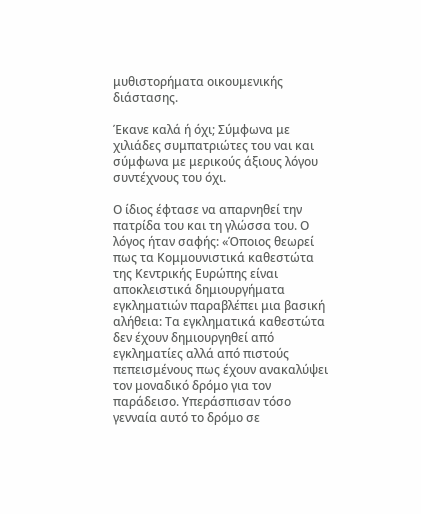μυθιστορήματα οικουμενικής διάστασης.

Έκανε καλά ή όχι; Σύμφωνα με χιλιάδες συμπατριώτες του ναι και σύμφωνα με μερικούς άξιους λόγου συντέχνους του όχι.

Ο ίδιος έφτασε να απαρνηθεί την πατρίδα του και τη γλώσσα του. Ο λόγος ήταν σαφής: «Όποιος θεωρεί πως τα Κομμουνιστικά καθεστώτα της Κεντρικής Ευρώπης είναι αποκλειστικά δημιουργήματα εγκληματιών παραβλέπει μια βασική αλήθεια: Τα εγκληματικά καθεστώτα δεν έχουν δημιουργηθεί από εγκληματίες αλλά από πιστούς πεπεισμένους πως έχουν ανακαλύψει τον μοναδικό δρόμο για τον παράδεισο. Υπεράσπισαν τόσο γενναία αυτό το δρόμο σε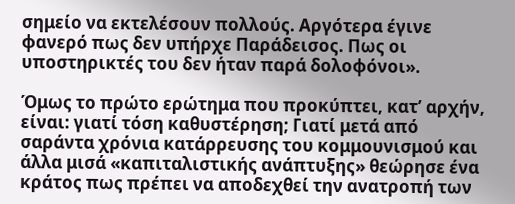σημείο να εκτελέσουν πολλούς. Αργότερα έγινε φανερό πως δεν υπήρχε Παράδεισος. Πως οι υποστηρικτές του δεν ήταν παρά δολοφόνοι».

Όμως το πρώτο ερώτημα που προκύπτει, κατ’ αρχήν, είναι: γιατί τόση καθυστέρηση; Γιατί μετά από σαράντα χρόνια κατάρρευσης του κομμουνισμού και άλλα μισά «καπιταλιστικής ανάπτυξης» θεώρησε ένα κράτος πως πρέπει να αποδεχθεί την ανατροπή των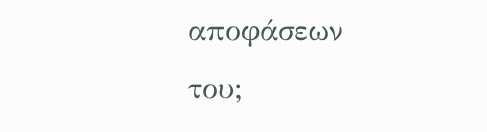αποφάσεων του;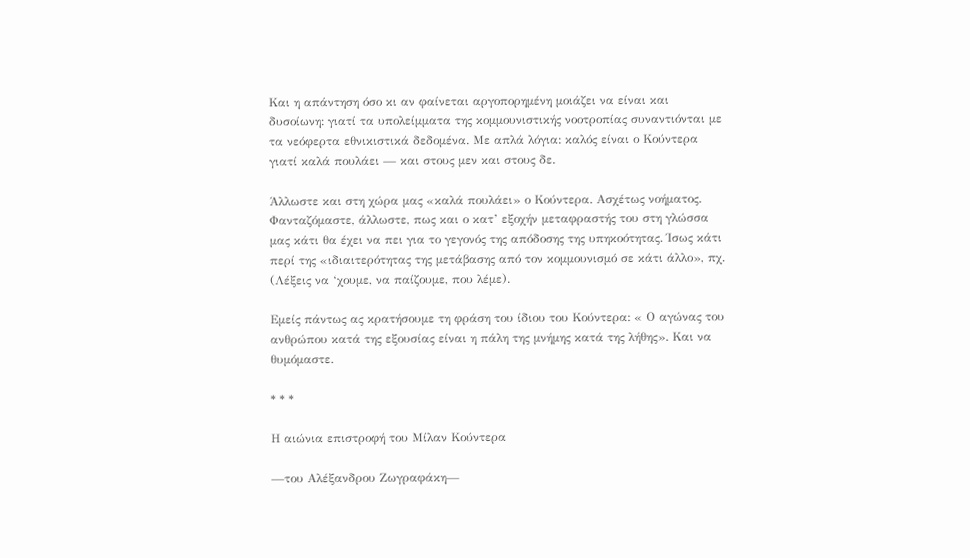Και η απάντηση όσο κι αν φαίνεται αργοπορημένη μοιάζει να είναι και δυσοίωνη: γιατί τα υπολείμματα της κομμουνιστικής νοοτροπίας συναντιόνται με τα νεόφερτα εθνικιστικά δεδομένα. Με απλά λόγια: καλός είναι ο Κούντερα γιατί καλά πουλάει — και στους μεν και στους δε.

Άλλωστε και στη χώρα μας «καλά πουλάει» ο Κούντερα. Ασχέτως νοήματος. Φανταζόμαστε, άλλωστε, πως και ο κατ’ εξοχήν μεταφραστής του στη γλώσσα μας κάτι θα έχει να πει για το γεγονός της απόδοσης της υπηκοότητας. Ίσως κάτι περί της «ιδιαιτερότητας της μετάβασης από τον κομμουνισμό σε κάτι άλλο», πχ. (Λέξεις να ‘χουμε, να παίζουμε, που λέμε).

Εμείς πάντως ας κρατήσουμε τη φράση του ίδιου του Κούντερα: « Ο αγώνας του ανθρώπου κατά της εξουσίας είναι η πάλη της μνήμης κατά της λήθης». Και να θυμόμαστε.

* * *

Η αιώνια επιστροφή του Μίλαν Κούντερα

—του Αλέξανδρου Ζωγραφάκη—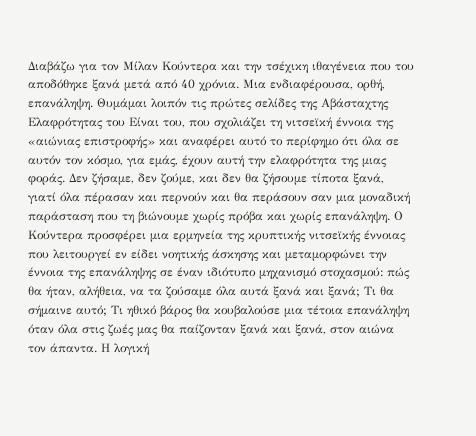Διαβάζω για τον Μίλαν Κούντερα και την τσέχικη ιθαγένεια που του αποδόθηκε ξανά μετά από 40 χρόνια. Μια ενδιαφέρουσα, ορθή, επανάληψη. Θυμάμαι λοιπόν τις πρώτες σελίδες της Αβάσταχτης Ελαφρότητας του Είναι του, που σχολιάζει τη νιτσεϊκή έννοια της «αιώνιας επιστροφής» και αναφέρει αυτό το περίφημο ότι όλα σε αυτόν τον κόσμο, για εμάς, έχουν αυτή την ελαφρότητα της μιας φοράς. Δεν ζήσαμε, δεν ζούμε, και δεν θα ζήσουμε τίποτα ξανά, γιατί όλα πέρασαν και περνούν και θα περάσουν σαν μια μοναδική παράσταση που τη βιώνουμε χωρίς πρόβα και χωρίς επανάληψη. Ο Κούντερα προσφέρει μια ερμηνεία της κρυπτικής νιτσεϊκής έννοιας που λειτουργεί εν είδει νοητικής άσκησης και μεταμορφώνει την έννοια της επανάληψης σε έναν ιδιότυπο μηχανισμό στοχασμού: πώς θα ήταν, αλήθεια, να τα ζούσαμε όλα αυτά ξανά και ξανά; Τι θα σήμαινε αυτό; Τι ηθικό βάρος θα κουβαλούσε μια τέτοια επανάληψη όταν όλα στις ζωές μας θα παίζονταν ξανά και ξανά, στον αιώνα τον άπαντα. Η λογική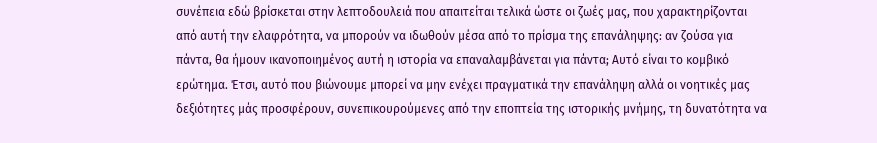συνέπεια εδώ βρίσκεται στην λεπτοδουλειά που απαιτείται τελικά ώστε οι ζωές μας, που χαρακτηρίζονται από αυτή την ελαφρότητα, να μπορούν να ιδωθούν μέσα από το πρίσμα της επανάληψης: αν ζούσα για πάντα, θα ήμουν ικανοποιημένος αυτή η ιστορία να επαναλαμβάνεται για πάντα; Αυτό είναι το κομβικό ερώτημα. Έτσι, αυτό που βιώνουμε μπορεί να μην ενέχει πραγματικά την επανάληψη αλλά οι νοητικές μας δεξιότητες μάς προσφέρουν, συνεπικουρούμενες από την εποπτεία της ιστορικής μνήμης, τη δυνατότητα να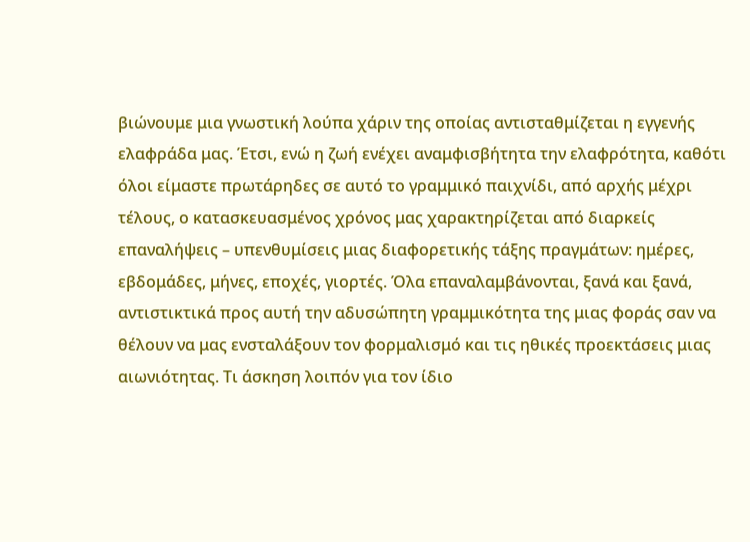βιώνουμε μια γνωστική λούπα χάριν της οποίας αντισταθμίζεται η εγγενής ελαφράδα μας. Έτσι, ενώ η ζωή ενέχει αναμφισβήτητα την ελαφρότητα, καθότι όλοι είμαστε πρωτάρηδες σε αυτό το γραμμικό παιχνίδι, από αρχής μέχρι τέλους, ο κατασκευασμένος χρόνος μας χαρακτηρίζεται από διαρκείς επαναλήψεις – υπενθυμίσεις μιας διαφορετικής τάξης πραγμάτων: ημέρες, εβδομάδες, μήνες, εποχές, γιορτές. Όλα επαναλαμβάνονται, ξανά και ξανά, αντιστικτικά προς αυτή την αδυσώπητη γραμμικότητα της μιας φοράς σαν να θέλουν να μας ενσταλάξουν τον φορμαλισμό και τις ηθικές προεκτάσεις μιας αιωνιότητας. Τι άσκηση λοιπόν για τον ίδιο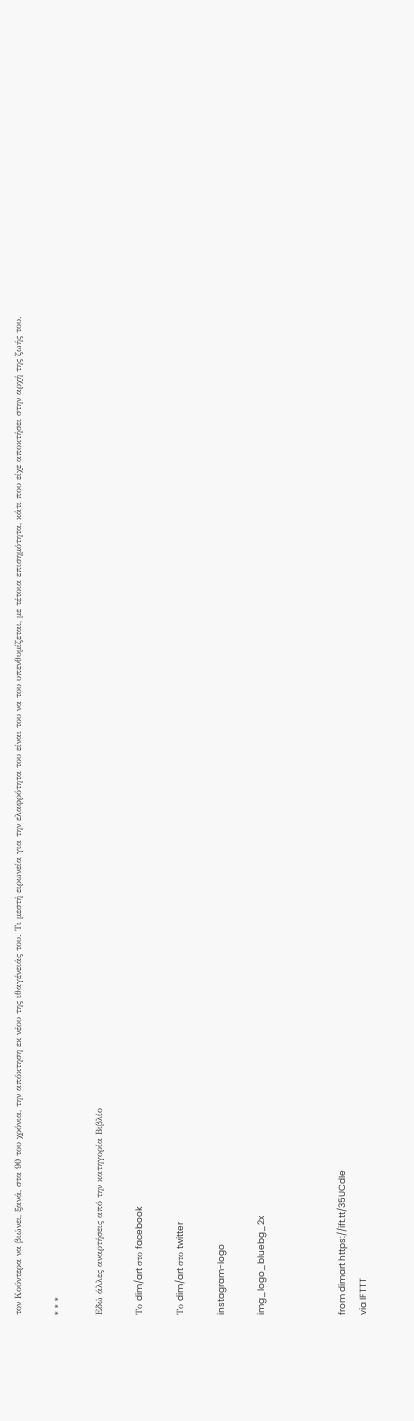τον Κούντερα να βιώνει, ξανά, στα 90 του χρόνια, την απόκτηση εκ νέου της ιθαγένειάς του. Τι μεστή ειρωνεία για την ελαφρότητα του είναι του να του υπενθυμίζεται, με τέτοια επισημότητα, κάτι που είχε αποκτήσει στην αρχή της ζωής του.

* * *

Εδώ άλλες αναρτήσεις από την κατηγορία Βιβλίο

Το dim/art στο facebook

Το dim/art στο twitter

instagram-logo

img_logo_bluebg_2x



from dimart https://ift.tt/35UCdIe
via IFTTT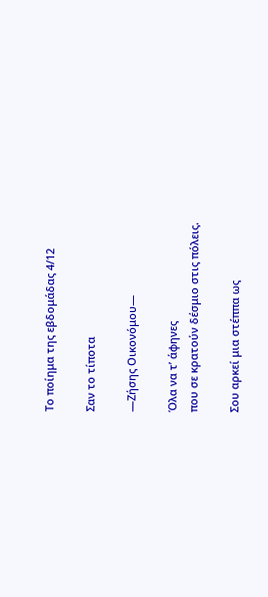Το ποίημα της εβδομάδας 4/12

Σαν το τίποτα

—Ζήσης Οικονόμου—

Όλα να τ’ άφηνες
που σε κρατούν δέσμιο στις πόλεις.

Σου αρκεί μια στέππα ως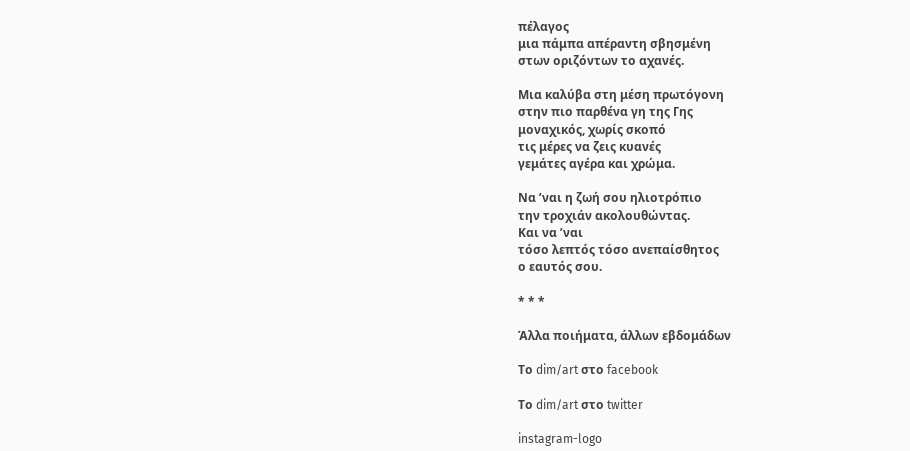πέλαγος
μια πάμπα απέραντη σβησμένη
στων οριζόντων το αχανές.

Μια καλύβα στη μέση πρωτόγονη
στην πιο παρθένα γη της Γης
μοναχικός, χωρίς σκοπό
τις μέρες να ζεις κυανές
γεμάτες αγέρα και χρώμα.

Να ’ναι η ζωή σου ηλιοτρόπιο
την τροχιάν ακολουθώντας.
Και να ’ναι
τόσο λεπτός τόσο ανεπαίσθητος
ο εαυτός σου.

* * *

Άλλα ποιήματα, άλλων εβδομάδων

Το dim/art στο facebook

Το dim/art στο twitter

instagram-logo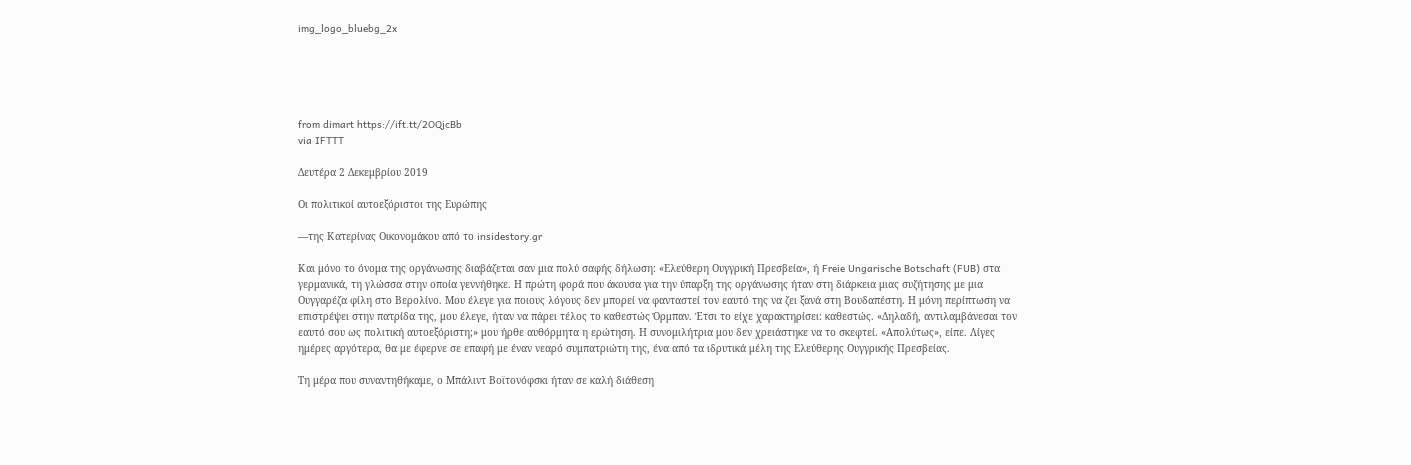img_logo_bluebg_2x





from dimart https://ift.tt/2OQjcBb
via IFTTT

Δευτέρα 2 Δεκεμβρίου 2019

Οι πολιτικοί αυτοεξόριστοι της Ευρώπης

—της Κατερίνας Οικονομάκου από το insidestory.gr

Και μόνο το όνομα της οργάνωσης διαβάζεται σαν μια πολύ σαφής δήλωση: «Ελεύθερη Ουγγρική Πρεσβεία», ή Freie Ungarische Botschaft (FUB) στα γερμανικά, τη γλώσσα στην οποία γεννήθηκε. Η πρώτη φορά που άκουσα για την ύπαρξη της οργάνωσης ήταν στη διάρκεια μιας συζήτησης με μια Ουγγαρέζα φίλη στο Βερολίνο. Μου έλεγε για ποιους λόγους δεν μπορεί να φανταστεί τον εαυτό της να ζει ξανά στη Βουδαπέστη. Η μόνη περίπτωση να επιστρέψει στην πατρίδα της, μου έλεγε, ήταν να πάρει τέλος το καθεστώς Όρμπαν. Έτσι το είχε χαρακτηρίσει: καθεστώς. «Δηλαδή, αντιλαμβάνεσαι τον εαυτό σου ως πολιτική αυτοεξόριστη;» μου ήρθε αυθόρμητα η ερώτηση. Η συνομιλήτρια μου δεν χρειάστηκε να το σκεφτεί. «Απολύτως», είπε. Λίγες ημέρες αργότερα, θα με έφερνε σε επαφή με έναν νεαρό συμπατριώτη της, ένα από τα ιδρυτικά μέλη της Ελεύθερης Ουγγρικής Πρεσβείας.

Τη μέρα που συναντηθήκαμε, ο Μπάλιντ Βοϊτονόφσκι ήταν σε καλή διάθεση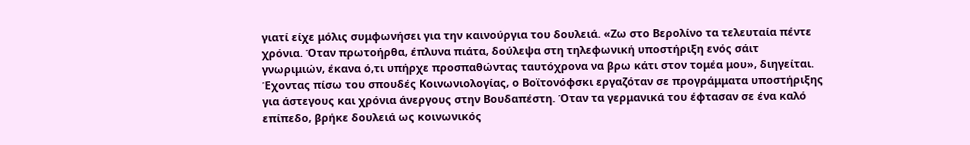γιατί είχε μόλις συμφωνήσει για την καινούργια του δουλειά. «Ζω στο Βερολίνο τα τελευταία πέντε χρόνια. Όταν πρωτοήρθα, έπλυνα πιάτα, δούλεψα στη τηλεφωνική υποστήριξη ενός σάιτ γνωριμιών, έκανα ό,τι υπήρχε προσπαθώντας ταυτόχρονα να βρω κάτι στον τομέα μου», διηγείται. Έχοντας πίσω του σπουδές Κοινωνιολογίας, ο Βοϊτονόφσκι εργαζόταν σε προγράμματα υποστήριξης για άστεγους και χρόνια άνεργους στην Βουδαπέστη. Όταν τα γερμανικά του έφτασαν σε ένα καλό επίπεδο, βρήκε δουλειά ως κοινωνικός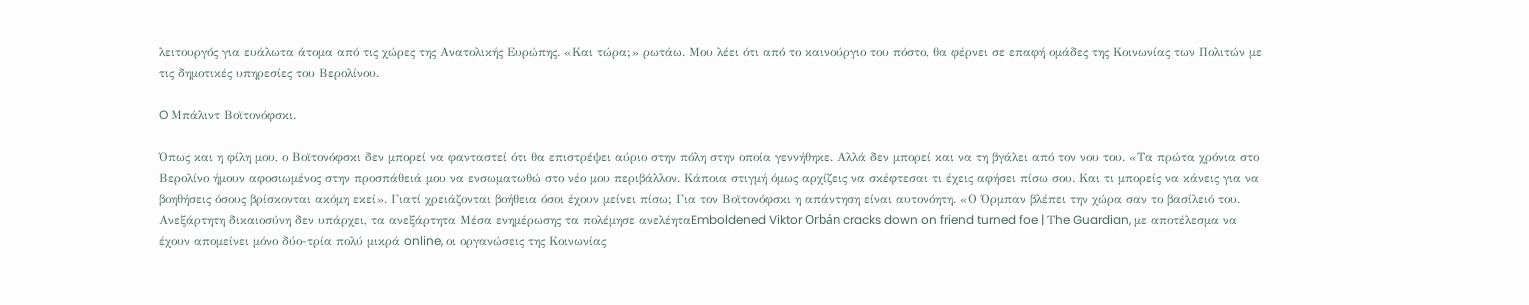λειτουργός για ευάλωτα άτομα από τις χώρες της Ανατολικής Ευρώπης. «Και τώρα;» ρωτάω. Μου λέει ότι από το καινούργιο του πόστο, θα φέρνει σε επαφή ομάδες της Κοινωνίας των Πολιτών με τις δημοτικές υπηρεσίες του Βερολίνου.

O Μπάλιντ Βοϊτονόφσκι.

Όπως και η φίλη μου, ο Βοϊτονόφσκι δεν μπορεί να φανταστεί ότι θα επιστρέψει αύριο στην πόλη στην οποία γεννήθηκε. Αλλά δεν μπορεί και να τη βγάλει από τον νου του. «Τα πρώτα χρόνια στο Βερολίνο ήμουν αφοσιωμένος στην προσπάθειά μου να ενσωματωθώ στο νέο μου περιβάλλον. Κάποια στιγμή όμως αρχίζεις να σκέφτεσαι τι έχεις αφήσει πίσω σου. Και τι μπορείς να κάνεις για να βοηθήσεις όσους βρίσκονται ακόμη εκεί». Γιατί χρειάζονται βοήθεια όσοι έχουν μείνει πίσω; Για τον Βοϊτονόφσκι η απάντηση είναι αυτονόητη. «Ο Όρμπαν βλέπει την χώρα σαν το βασίλειό του. Ανεξάρτητη δικαιοσύνη δεν υπάρχει, τα ανεξάρτητα Μέσα ενημέρωσης τα πολέμησε ανελέηταEmboldened Viktor Orbán cracks down on friend turned foe | Τhe Guardian, με αποτέλεσμα να έχουν απομείνει μόνο δύο-τρία πολύ μικρά online, οι οργανώσεις της Κοινωνίας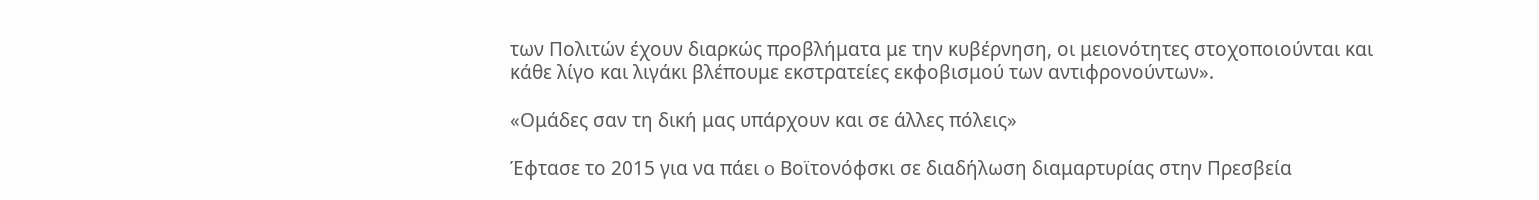των Πολιτών έχουν διαρκώς προβλήματα με την κυβέρνηση, οι μειονότητες στοχοποιούνται και κάθε λίγο και λιγάκι βλέπουμε εκστρατείες εκφοβισμού των αντιφρονούντων».

«Ομάδες σαν τη δική μας υπάρχουν και σε άλλες πόλεις»

Έφτασε το 2015 για να πάει o Βοϊτονόφσκι σε διαδήλωση διαμαρτυρίας στην Πρεσβεία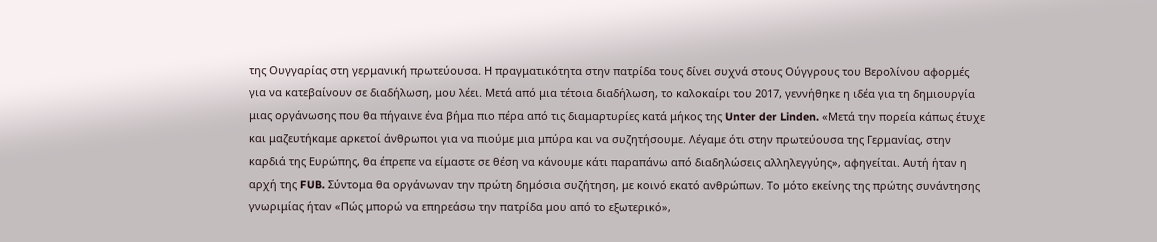της Ουγγαρίας στη γερμανική πρωτεύουσα. Η πραγματικότητα στην πατρίδα τους δίνει συχνά στους Ούγγρους του Βερολίνου αφορμές για να κατεβαίνουν σε διαδήλωση, μου λέει. Μετά από μια τέτοια διαδήλωση, το καλοκαίρι του 2017, γεννήθηκε η ιδέα για τη δημιουργία μιας οργάνωσης που θα πήγαινε ένα βήμα πιο πέρα από τις διαμαρτυρίες κατά μήκος της Unter der Linden. «Μετά την πορεία κάπως έτυχε και μαζευτήκαμε αρκετοί άνθρωποι για να πιούμε μια μπύρα και να συζητήσουμε. Λέγαμε ότι στην πρωτεύουσα της Γερμανίας, στην καρδιά της Ευρώπης, θα έπρεπε να είμαστε σε θέση να κάνουμε κάτι παραπάνω από διαδηλώσεις αλληλεγγύης», αφηγείται. Αυτή ήταν η αρχή της FUB. Σύντομα θα οργάνωναν την πρώτη δημόσια συζήτηση, με κοινό εκατό ανθρώπων. Το μότο εκείνης της πρώτης συνάντησης γνωριμίας ήταν «Πώς μπορώ να επηρεάσω την πατρίδα μου από το εξωτερικό»,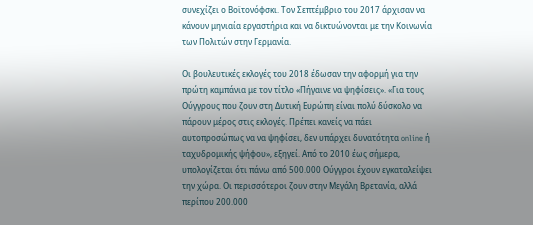συνεχίζει ο Βοϊτονόφσκι. Τον Σεπτέμβριο του 2017 άρχισαν να κάνουν μηνιαία εργαστήρια και να δικτυώνονται με την Κοινωνία των Πολιτών στην Γερμανία.

Οι βουλευτικές εκλογές του 2018 έδωσαν την αφορμή για την πρώτη καμπάνια με τον τίτλο «Πήγαινε να ψηφίσεις». «Για τους Ούγγρους που ζουν στη Δυτική Ευρώπη είναι πολύ δύσκολο να πάρουν μέρος στις εκλογές. Πρέπει κανείς να πάει αυτοπροσώπως να να ψηφίσει, δεν υπάρχει δυνατότητα online ή ταχυδρομικής ψήφου», εξηγεί. Από το 2010 έως σήμερα, υπολογίζεται ότι πάνω από 500.000 Ούγγροι έχουν εγκαταλείψει την χώρα. Οι περισσότεροι ζουν στην Μεγάλη Βρετανία, αλλά περίπου 200.000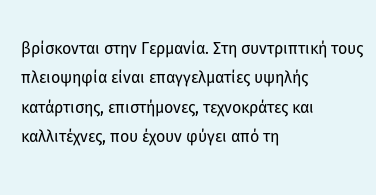βρίσκονται στην Γερμανία. Στη συντριπτική τους πλειοψηφία είναι επαγγελματίες υψηλής κατάρτισης, επιστήμονες, τεχνοκράτες και καλλιτέχνες, που έχουν φύγει από τη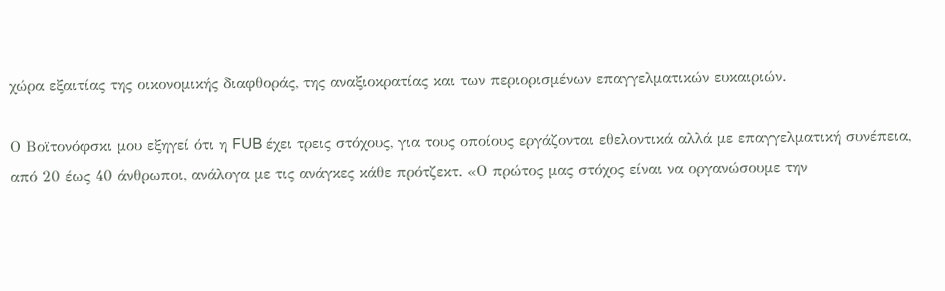χώρα εξαιτίας της οικονομικής διαφθοράς, της αναξιοκρατίας και των περιορισμένων επαγγελματικών ευκαιριών.

Ο Βοϊτονόφσκι μου εξηγεί ότι η FUB έχει τρεις στόχους, για τους οποίους εργάζονται εθελοντικά αλλά με επαγγελματική συνέπεια, από 20 έως 40 άνθρωποι, ανάλογα με τις ανάγκες κάθε πρότζεκτ. «Ο πρώτος μας στόχος είναι να οργανώσουμε την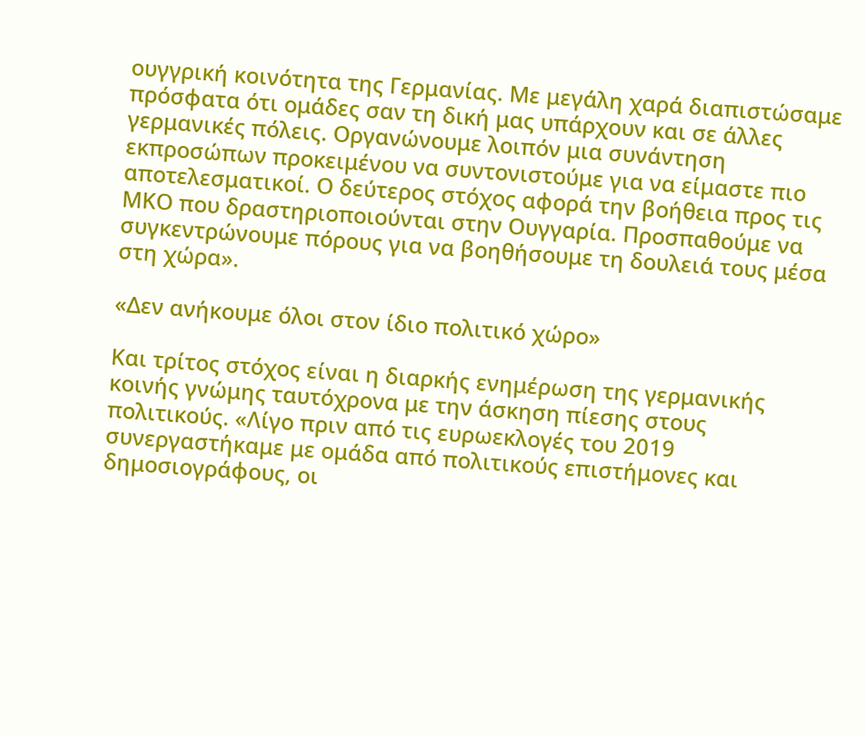ουγγρική κοινότητα της Γερμανίας. Με μεγάλη χαρά διαπιστώσαμε πρόσφατα ότι ομάδες σαν τη δική μας υπάρχουν και σε άλλες γερμανικές πόλεις. Οργανώνουμε λοιπόν μια συνάντηση εκπροσώπων προκειμένου να συντονιστούμε για να είμαστε πιο αποτελεσματικοί. Ο δεύτερος στόχος αφορά την βοήθεια προς τις ΜΚΟ που δραστηριοποιούνται στην Ουγγαρία. Προσπαθούμε να συγκεντρώνουμε πόρους για να βοηθήσουμε τη δουλειά τους μέσα στη χώρα».

«Δεν ανήκουμε όλοι στον ίδιο πολιτικό χώρο»

Και τρίτος στόχος είναι η διαρκής ενημέρωση της γερμανικής κοινής γνώμης ταυτόχρονα με την άσκηση πίεσης στους πολιτικούς. «Λίγο πριν από τις ευρωεκλογές του 2019 συνεργαστήκαμε με ομάδα από πολιτικούς επιστήμονες και δημοσιογράφους, οι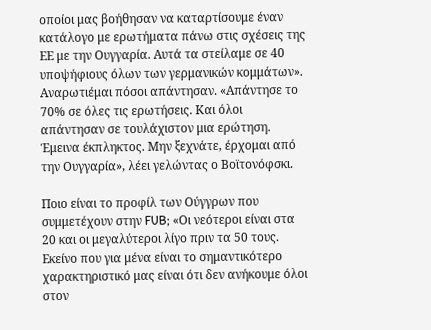οποίοι μας βοήθησαν να καταρτίσουμε έναν κατάλογο με ερωτήματα πάνω στις σχέσεις της ΕΕ με την Ουγγαρία. Αυτά τα στείλαμε σε 40 υποψήφιους όλων των γερμανικών κομμάτων». Αναρωτιέμαι πόσοι απάντησαν. «Απάντησε το 70% σε όλες τις ερωτήσεις. Και όλοι απάντησαν σε τουλάχιστον μια ερώτηση. Έμεινα έκπληκτος. Μην ξεχνάτε, έρχομαι από την Ουγγαρία», λέει γελώντας ο Βοϊτονόφσκι.

Ποιο είναι το προφίλ των Ούγγρων που συμμετέχουν στην FUB; «Οι νεότεροι είναι στα 20 και οι μεγαλύτεροι λίγο πριν τα 50 τους. Εκείνο που για μένα είναι το σημαντικότερο χαρακτηριστικό μας είναι ότι δεν ανήκουμε όλοι στον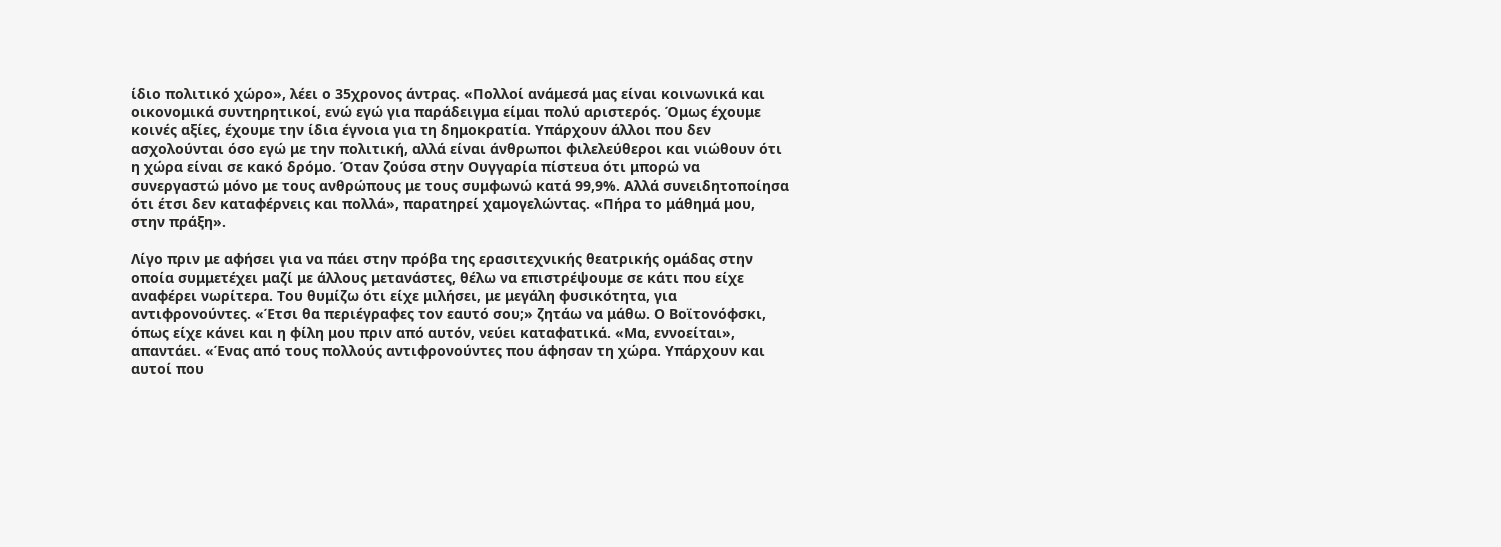ίδιο πολιτικό χώρο», λέει ο 35χρονος άντρας. «Πολλοί ανάμεσά μας είναι κοινωνικά και οικονομικά συντηρητικοί, ενώ εγώ για παράδειγμα είμαι πολύ αριστερός. Όμως έχουμε κοινές αξίες, έχουμε την ίδια έγνοια για τη δημοκρατία. Υπάρχουν άλλοι που δεν ασχολούνται όσο εγώ με την πολιτική, αλλά είναι άνθρωποι φιλελεύθεροι και νιώθουν ότι η χώρα είναι σε κακό δρόμο. Όταν ζούσα στην Ουγγαρία πίστευα ότι μπορώ να συνεργαστώ μόνο με τους ανθρώπους με τους συμφωνώ κατά 99,9%. Αλλά συνειδητοποίησα ότι έτσι δεν καταφέρνεις και πολλά», παρατηρεί χαμογελώντας. «Πήρα το μάθημά μου, στην πράξη».

Λίγο πριν με αφήσει για να πάει στην πρόβα της ερασιτεχνικής θεατρικής ομάδας στην οποία συμμετέχει μαζί με άλλους μετανάστες, θέλω να επιστρέψουμε σε κάτι που είχε αναφέρει νωρίτερα. Του θυμίζω ότι είχε μιλήσει, με μεγάλη φυσικότητα, για αντιφρονούντες. «Έτσι θα περιέγραφες τον εαυτό σου;» ζητάω να μάθω. Ο Βοϊτονόφσκι, όπως είχε κάνει και η φίλη μου πριν από αυτόν, νεύει καταφατικά. «Μα, εννοείται», απαντάει. «Ένας από τους πολλούς αντιφρονούντες που άφησαν τη χώρα. Υπάρχουν και αυτοί που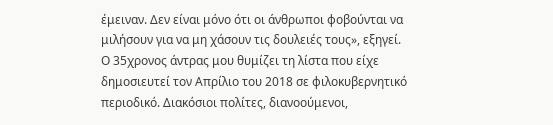έμειναν. Δεν είναι μόνο ότι οι άνθρωποι φοβούνται να μιλήσουν για να μη χάσουν τις δουλειές τους», εξηγεί. Ο 35χρονος άντρας μου θυμίζει τη λίστα που είχε δημοσιευτεί τον Απρίλιο του 2018 σε φιλοκυβερνητικό περιοδικό. Διακόσιοι πολίτες, διανοούμενοι,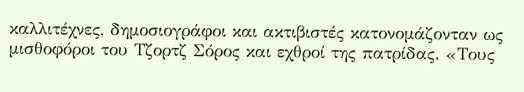καλλιτέχνες, δημοσιογράφοι και ακτιβιστές κατονομάζονταν ως μισθοφόροι του Τζορτζ Σόρος και εχθροί της πατρίδας. «Τους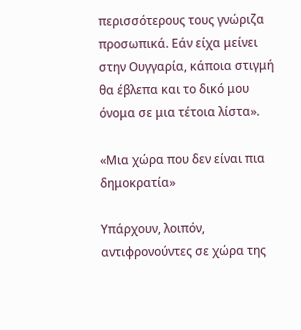περισσότερους τους γνώριζα προσωπικά. Εάν είχα μείνει στην Ουγγαρία, κάποια στιγμή θα έβλεπα και το δικό μου όνομα σε μια τέτοια λίστα».

«Μια χώρα που δεν είναι πια δημοκρατία»

Υπάρχουν, λοιπόν, αντιφρονούντες σε χώρα της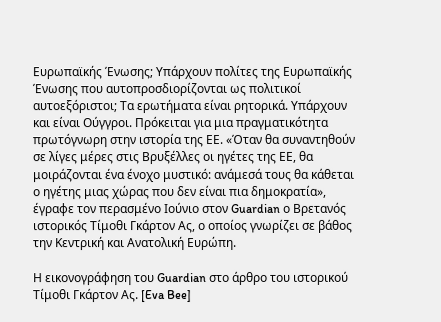Ευρωπαϊκής Ένωσης; Υπάρχουν πολίτες της Ευρωπαϊκής Ένωσης που αυτοπροσδιορίζονται ως πολιτικοί αυτοεξόριστοι; Τα ερωτήματα είναι ρητορικά. Υπάρχουν και είναι Ούγγροι. Πρόκειται για μια πραγματικότητα πρωτόγνωρη στην ιστορία της ΕΕ. «Όταν θα συναντηθούν σε λίγες μέρες στις Βρυξέλλες οι ηγέτες της ΕΕ, θα μοιράζονται ένα ένοχο μυστικό: ανάμεσά τους θα κάθεται ο ηγέτης μιας χώρας που δεν είναι πια δημοκρατία», έγραφε τον περασμένο Ιούνιο στον Guardian ο Βρετανός ιστορικός Τίμοθι Γκάρτον Ας, ο οποίος γνωρίζει σε βάθος την Κεντρική και Ανατολική Ευρώπη.

Η εικονογράφηση του Guardian στο άρθρο του ιστορικού Τίμοθι Γκάρτον Ας. [Eva Bee]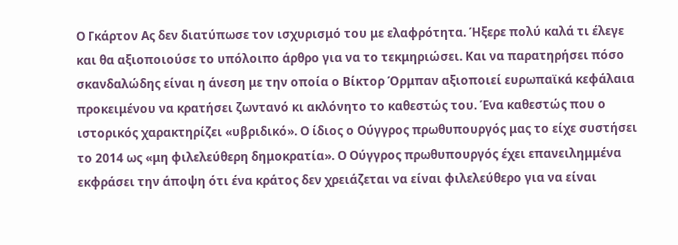Ο Γκάρτον Ας δεν διατύπωσε τον ισχυρισμό του με ελαφρότητα. Ήξερε πολύ καλά τι έλεγε και θα αξιοποιούσε το υπόλοιπο άρθρο για να το τεκμηριώσει. Και να παρατηρήσει πόσο σκανδαλώδης είναι η άνεση με την οποία ο Βίκτορ Όρμπαν αξιοποιεί ευρωπαϊκά κεφάλαια  προκειμένου να κρατήσει ζωντανό κι ακλόνητο το καθεστώς του. Ένα καθεστώς που ο ιστορικός χαρακτηρίζει «υβριδικό». Ο ίδιος ο Ούγγρος πρωθυπουργός μας το είχε συστήσει το 2014 ως «μη φιλελεύθερη δημοκρατία». Ο Ούγγρος πρωθυπουργός έχει επανειλημμένα εκφράσει την άποψη ότι ένα κράτος δεν χρειάζεται να είναι φιλελεύθερο για να είναι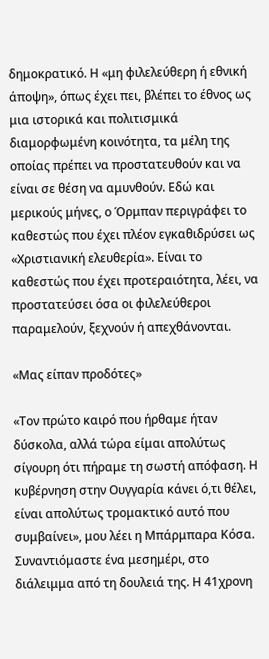δημοκρατικό. Η «μη φιλελεύθερη ή εθνική άποψη», όπως έχει πει, βλέπει το έθνος ως μια ιστορικά και πολιτισμικά διαμορφωμένη κοινότητα, τα μέλη της οποίας πρέπει να προστατευθούν και να είναι σε θέση να αμυνθούν. Εδώ και μερικούς μήνες, ο Όρμπαν περιγράφει το καθεστώς που έχει πλέον εγκαθιδρύσει ως «Χριστιανική ελευθερία». Είναι το καθεστώς που έχει προτεραιότητα, λέει, να προστατεύσει όσα οι φιλελεύθεροι παραμελούν, ξεχνούν ή απεχθάνονται.

«Μας είπαν προδότες»

«Τον πρώτο καιρό που ήρθαμε ήταν δύσκολα, αλλά τώρα είμαι απολύτως σίγουρη ότι πήραμε τη σωστή απόφαση. Η κυβέρνηση στην Ουγγαρία κάνει ό,τι θέλει, είναι απολύτως τρομακτικό αυτό που συμβαίνει», μου λέει η Μπάρμπαρα Κόσα. Συναντιόμαστε ένα μεσημέρι, στο διάλειμμα από τη δουλειά της. Η 41χρονη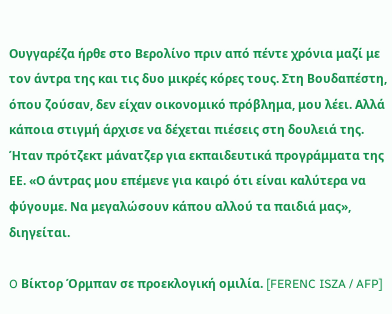Ουγγαρέζα ήρθε στο Βερολίνο πριν από πέντε χρόνια μαζί με τον άντρα της και τις δυο μικρές κόρες τους. Στη Βουδαπέστη, όπου ζούσαν, δεν είχαν οικονομικό πρόβλημα, μου λέει. Αλλά κάποια στιγμή άρχισε να δέχεται πιέσεις στη δουλειά της. Ήταν πρότζεκτ μάνατζερ για εκπαιδευτικά προγράμματα της ΕΕ. «Ο άντρας μου επέμενε για καιρό ότι είναι καλύτερα να φύγουμε. Να μεγαλώσουν κάπου αλλού τα παιδιά μας», διηγείται.

O Βίκτορ Όρμπαν σε προεκλογική ομιλία. [FERENC ISZA / AFP]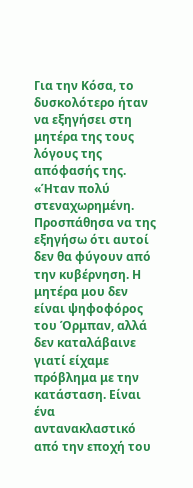Για την Κόσα, το δυσκολότερο ήταν να εξηγήσει στη μητέρα της τους λόγους της απόφασής της. «Ήταν πολύ στεναχωρημένη. Προσπάθησα να της εξηγήσω ότι αυτοί δεν θα φύγουν από την κυβέρνηση. Η μητέρα μου δεν είναι ψηφοφόρος του Όρμπαν, αλλά δεν καταλάβαινε γιατί είχαμε πρόβλημα με την κατάσταση. Είναι ένα αντανακλαστικό από την εποχή του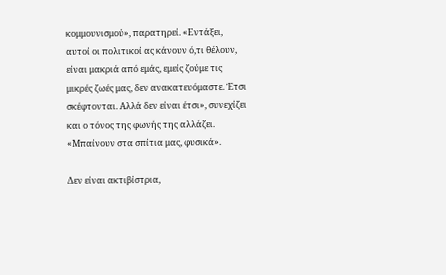κομμουνισμού», παρατηρεί. «Εντάξει, αυτοί οι πολιτικοί ας κάνουν ό,τι θέλουν, είναι μακριά από εμάς, εμείς ζούμε τις μικρές ζωές μας, δεν ανακατευόμαστε. Έτσι σκέφτονται. Αλλά δεν είναι έτσι», συνεχίζει και ο τόνος της φωνής της αλλάζει. «Μπαίνουν στα σπίτια μας, φυσικά».

Δεν είναι ακτιβίστρια,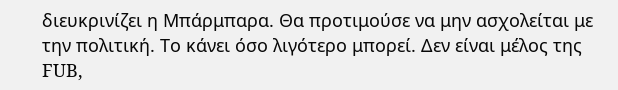διευκρινίζει η Μπάρμπαρα. Θα προτιμούσε να μην ασχολείται με την πολιτική. Το κάνει όσο λιγότερο μπορεί. Δεν είναι μέλος της FUB,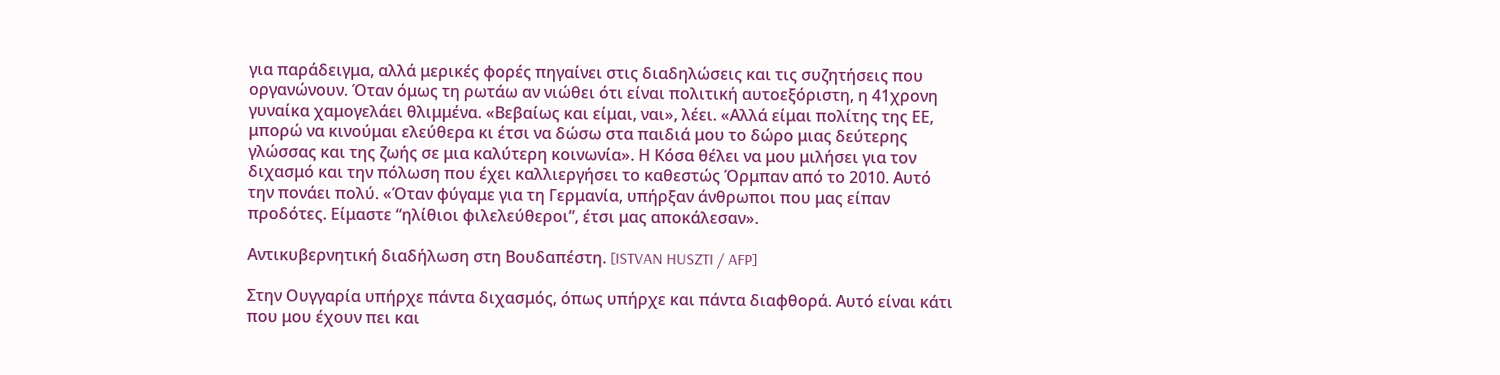για παράδειγμα, αλλά μερικές φορές πηγαίνει στις διαδηλώσεις και τις συζητήσεις που οργανώνουν. Όταν όμως τη ρωτάω αν νιώθει ότι είναι πολιτική αυτοεξόριστη, η 41χρονη γυναίκα χαμογελάει θλιμμένα. «Βεβαίως και είμαι, ναι», λέει. «Αλλά είμαι πολίτης της ΕΕ, μπορώ να κινούμαι ελεύθερα κι έτσι να δώσω στα παιδιά μου το δώρο μιας δεύτερης γλώσσας και της ζωής σε μια καλύτερη κοινωνία». Η Κόσα θέλει να μου μιλήσει για τον διχασμό και την πόλωση που έχει καλλιεργήσει το καθεστώς Όρμπαν από το 2010. Αυτό την πονάει πολύ. «Όταν φύγαμε για τη Γερμανία, υπήρξαν άνθρωποι που μας είπαν προδότες. Είμαστε “ηλίθιοι φιλελεύθεροι”, έτσι μας αποκάλεσαν».

Αντικυβερνητική διαδήλωση στη Βουδαπέστη. [ISTVAN HUSZTI / AFP]

Στην Ουγγαρία υπήρχε πάντα διχασμός, όπως υπήρχε και πάντα διαφθορά. Αυτό είναι κάτι που μου έχουν πει και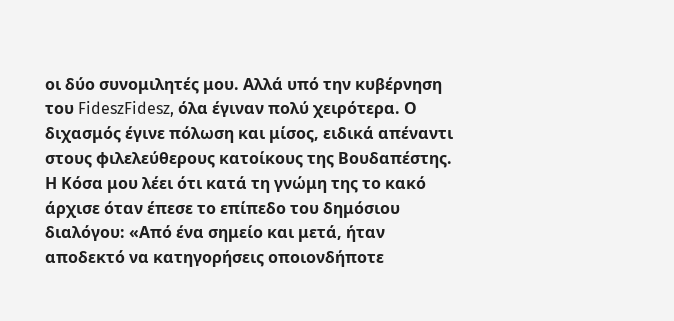οι δύο συνομιλητές μου. Αλλά υπό την κυβέρνηση του FideszFidesz, όλα έγιναν πολύ χειρότερα. Ο διχασμός έγινε πόλωση και μίσος, ειδικά απέναντι στους φιλελεύθερους κατοίκους της Βουδαπέστης. Η Κόσα μου λέει ότι κατά τη γνώμη της το κακό άρχισε όταν έπεσε το επίπεδο του δημόσιου διαλόγου: «Από ένα σημείο και μετά, ήταν αποδεκτό να κατηγορήσεις οποιονδήποτε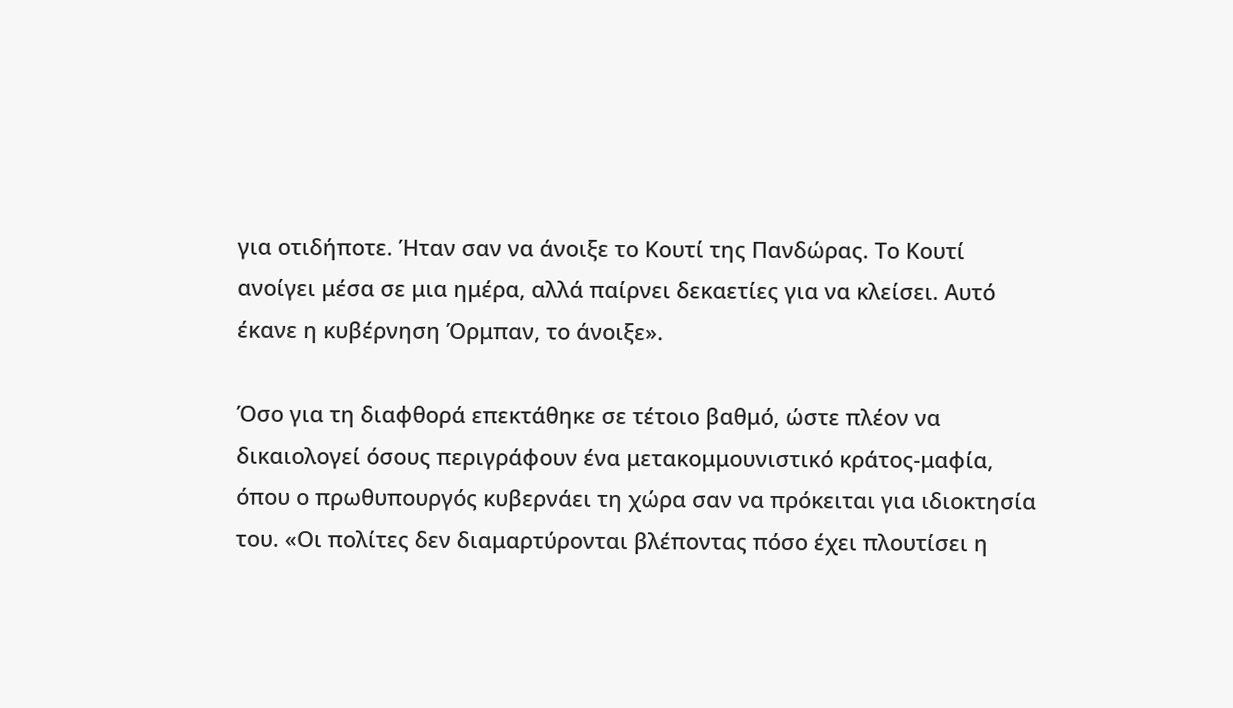για οτιδήποτε. Ήταν σαν να άνοιξε το Κουτί της Πανδώρας. Το Κουτί ανοίγει μέσα σε μια ημέρα, αλλά παίρνει δεκαετίες για να κλείσει. Αυτό έκανε η κυβέρνηση Όρμπαν, το άνοιξε».

Όσο για τη διαφθορά επεκτάθηκε σε τέτοιο βαθμό, ώστε πλέον να δικαιολογεί όσους περιγράφουν ένα μετακομμουνιστικό κράτος-μαφία, όπου ο πρωθυπουργός κυβερνάει τη χώρα σαν να πρόκειται για ιδιοκτησία του. «Οι πολίτες δεν διαμαρτύρονται βλέποντας πόσο έχει πλουτίσει η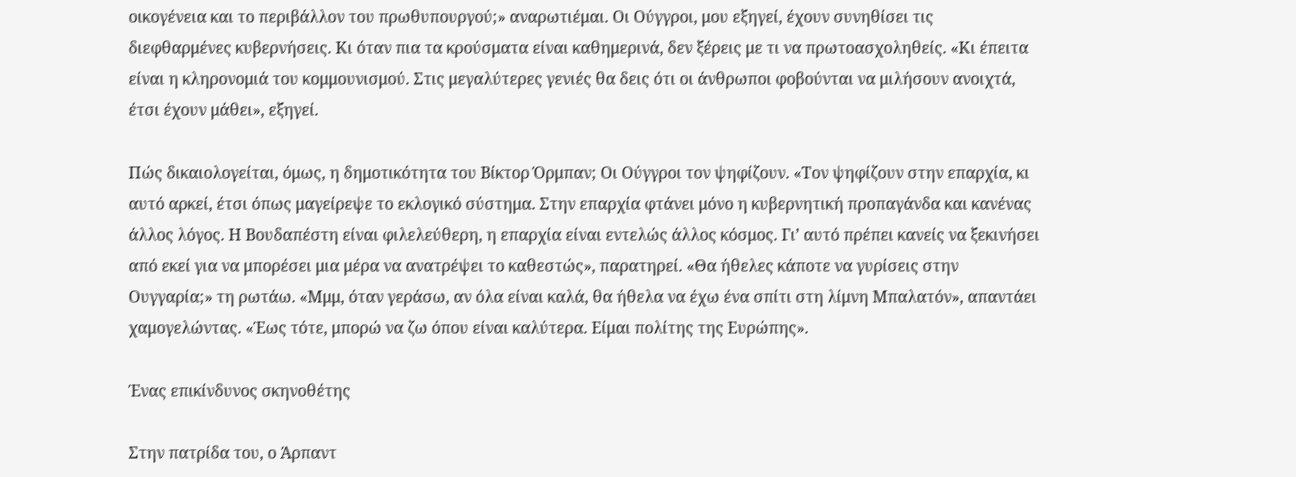οικογένεια και το περιβάλλον του πρωθυπουργού;» αναρωτιέμαι. Οι Ούγγροι, μου εξηγεί, έχουν συνηθίσει τις διεφθαρμένες κυβερνήσεις. Κι όταν πια τα κρούσματα είναι καθημερινά, δεν ξέρεις με τι να πρωτοασχοληθείς. «Κι έπειτα είναι η κληρονομιά του κομμουνισμού. Στις μεγαλύτερες γενιές θα δεις ότι οι άνθρωποι φοβούνται να μιλήσουν ανοιχτά, έτσι έχουν μάθει», εξηγεί.

Πώς δικαιολογείται, όμως, η δημοτικότητα του Βίκτορ Όρμπαν; Οι Ούγγροι τον ψηφίζουν. «Τον ψηφίζουν στην επαρχία, κι αυτό αρκεί, έτσι όπως μαγείρεψε το εκλογικό σύστημα. Στην επαρχία φτάνει μόνο η κυβερνητική προπαγάνδα και κανένας άλλος λόγος. Η Βουδαπέστη είναι φιλελεύθερη, η επαρχία είναι εντελώς άλλος κόσμος. Γι’ αυτό πρέπει κανείς να ξεκινήσει από εκεί για να μπορέσει μια μέρα να ανατρέψει το καθεστώς», παρατηρεί. «Θα ήθελες κάποτε να γυρίσεις στην Ουγγαρία;» τη ρωτάω. «Μμμ, όταν γεράσω, αν όλα είναι καλά, θα ήθελα να έχω ένα σπίτι στη λίμνη Μπαλατόν», απαντάει χαμογελώντας. «Έως τότε, μπορώ να ζω όπου είναι καλύτερα. Είμαι πολίτης της Ευρώπης».

Ένας επικίνδυνος σκηνοθέτης

Στην πατρίδα του, ο Άρπαντ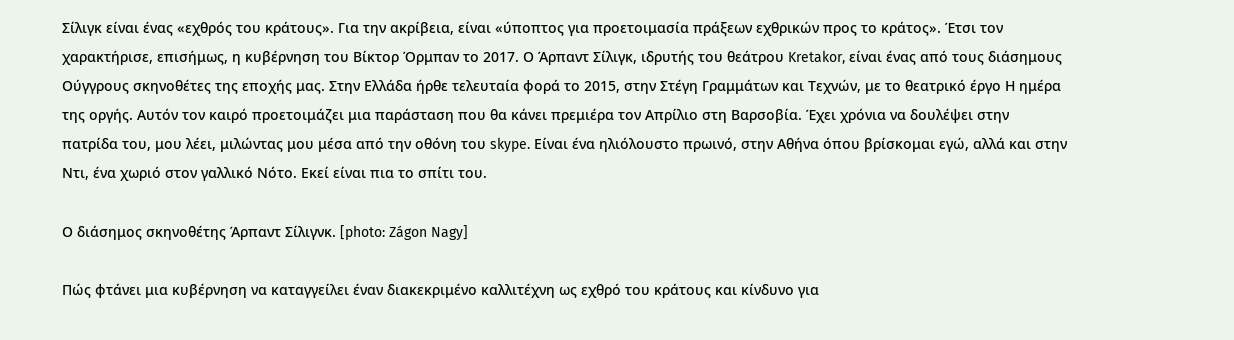Σίλιγκ είναι ένας «εχθρός του κράτους». Για την ακρίβεια, είναι «ύποπτος για προετοιμασία πράξεων εχθρικών προς το κράτος». Έτσι τον χαρακτήρισε, επισήμως, η κυβέρνηση του Βίκτορ Όρμπαν το 2017. Ο Άρπαντ Σίλιγκ, ιδρυτής του θεάτρου Kretakor, είναι ένας από τους διάσημους Ούγγρους σκηνοθέτες της εποχής μας. Στην Ελλάδα ήρθε τελευταία φορά το 2015, στην Στέγη Γραμμάτων και Τεχνών, με το θεατρικό έργο Η ημέρα της οργής. Αυτόν τον καιρό προετοιμάζει μια παράσταση που θα κάνει πρεμιέρα τον Απρίλιο στη Βαρσοβία. Έχει χρόνια να δουλέψει στην πατρίδα του, μου λέει, μιλώντας μου μέσα από την οθόνη του skype. Είναι ένα ηλιόλουστο πρωινό, στην Αθήνα όπου βρίσκομαι εγώ, αλλά και στην Ντι, ένα χωριό στον γαλλικό Νότο. Εκεί είναι πια το σπίτι του.

Ο διάσημος σκηνοθέτης Άρπαντ Σίλιγνκ. [photo: Zágon Nagy]

Πώς φτάνει μια κυβέρνηση να καταγγείλει έναν διακεκριμένο καλλιτέχνη ως εχθρό του κράτους και κίνδυνο για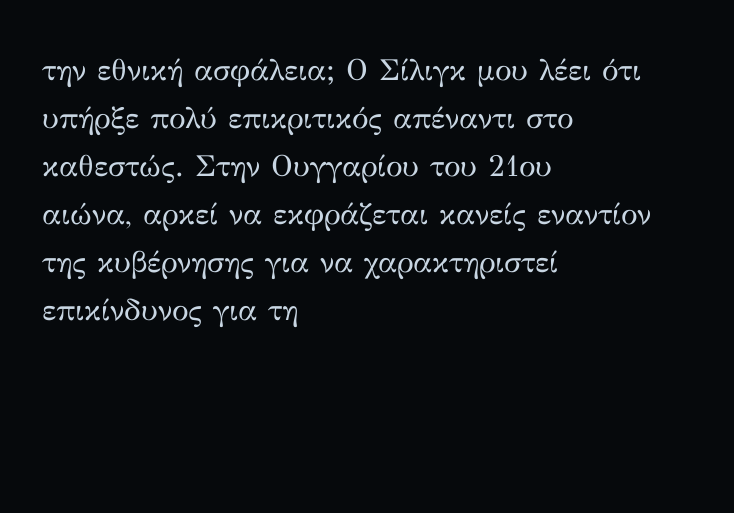την εθνική ασφάλεια; Ο Σίλιγκ μου λέει ότι υπήρξε πολύ επικριτικός απέναντι στο καθεστώς. Στην Ουγγαρίου του 21ου αιώνα, αρκεί να εκφράζεται κανείς εναντίον της κυβέρνησης για να χαρακτηριστεί επικίνδυνος για τη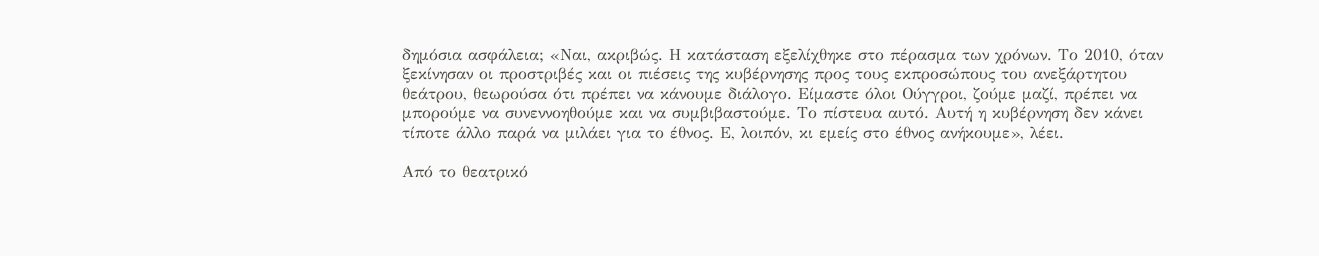δημόσια ασφάλεια; «Ναι, ακριβώς. Η κατάσταση εξελίχθηκε στο πέρασμα των χρόνων. Το 2010, όταν ξεκίνησαν οι προστριβές και οι πιέσεις της κυβέρνησης προς τους εκπροσώπους του ανεξάρτητου θεάτρου, θεωρούσα ότι πρέπει να κάνουμε διάλογο. Είμαστε όλοι Ούγγροι, ζούμε μαζί, πρέπει να μπορούμε να συνεννοηθούμε και να συμβιβαστούμε. Το πίστευα αυτό. Αυτή η κυβέρνηση δεν κάνει τίποτε άλλο παρά να μιλάει για το έθνος. Ε, λοιπόν, κι εμείς στο έθνος ανήκουμε», λέει.

Από το θεατρικό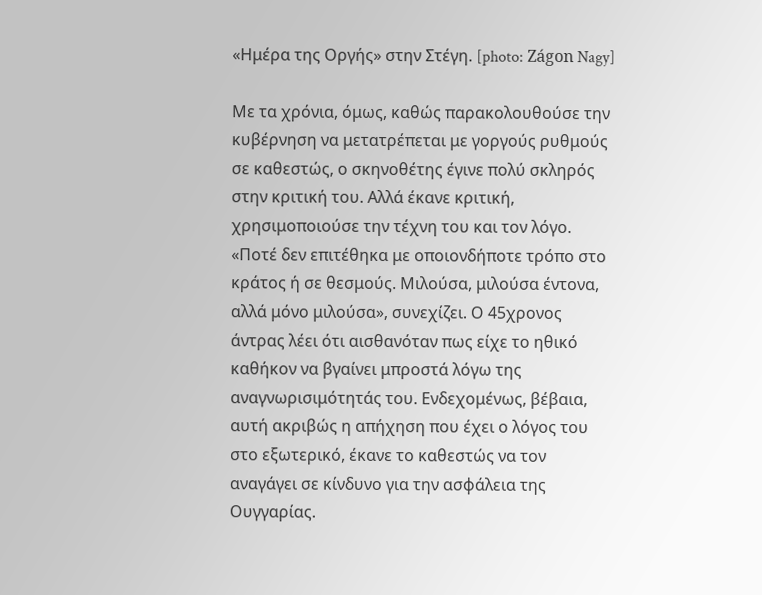«Ημέρα της Οργής» στην Στέγη. [photo: Zágon Nagy]

Με τα χρόνια, όμως, καθώς παρακολουθούσε την κυβέρνηση να μετατρέπεται με γοργούς ρυθμούς σε καθεστώς, ο σκηνοθέτης έγινε πολύ σκληρός στην κριτική του. Αλλά έκανε κριτική, χρησιμοποιούσε την τέχνη του και τον λόγο. «Ποτέ δεν επιτέθηκα με οποιονδήποτε τρόπο στο κράτος ή σε θεσμούς. Μιλούσα, μιλούσα έντονα, αλλά μόνο μιλούσα», συνεχίζει. Ο 45χρονος άντρας λέει ότι αισθανόταν πως είχε το ηθικό καθήκον να βγαίνει μπροστά λόγω της αναγνωρισιμότητάς του. Ενδεχομένως, βέβαια, αυτή ακριβώς η απήχηση που έχει ο λόγος του στο εξωτερικό, έκανε το καθεστώς να τον αναγάγει σε κίνδυνο για την ασφάλεια της Ουγγαρίας.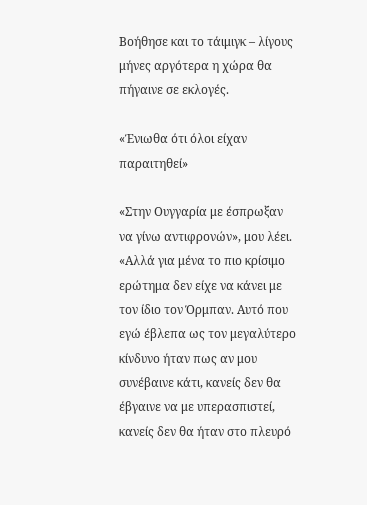Βοήθησε και το τάιμιγκ – λίγους μήνες αργότερα η χώρα θα πήγαινε σε εκλογές.

«Ένιωθα ότι όλοι είχαν παραιτηθεί»

«Στην Ουγγαρία με έσπρωξαν να γίνω αντιφρονών», μου λέει. «Αλλά για μένα το πιο κρίσιμο ερώτημα δεν είχε να κάνει με τον ίδιο τον Όρμπαν. Αυτό που εγώ έβλεπα ως τον μεγαλύτερο κίνδυνο ήταν πως αν μου συνέβαινε κάτι, κανείς δεν θα έβγαινε να με υπερασπιστεί, κανείς δεν θα ήταν στο πλευρό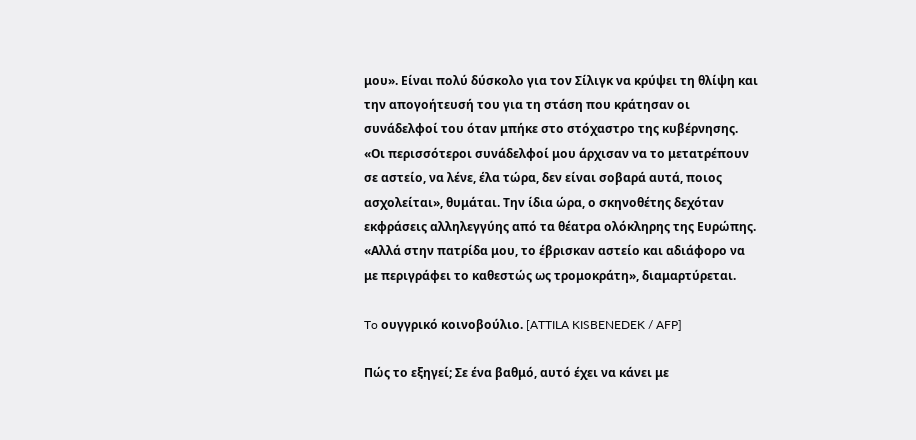μου». Είναι πολύ δύσκολο για τον Σίλιγκ να κρύψει τη θλίψη και την απογοήτευσή του για τη στάση που κράτησαν οι συνάδελφοί του όταν μπήκε στο στόχαστρο της κυβέρνησης. «Οι περισσότεροι συνάδελφοί μου άρχισαν να το μετατρέπουν σε αστείο, να λένε, έλα τώρα, δεν είναι σοβαρά αυτά, ποιος ασχολείται», θυμάται. Την ίδια ώρα, ο σκηνοθέτης δεχόταν εκφράσεις αλληλεγγύης από τα θέατρα ολόκληρης της Ευρώπης. «Αλλά στην πατρίδα μου, το έβρισκαν αστείο και αδιάφορο να με περιγράφει το καθεστώς ως τρομοκράτη», διαμαρτύρεται.

To ουγγρικό κοινοβούλιο. [ATTILA KISBENEDEK / AFP]

Πώς το εξηγεί; Σε ένα βαθμό, αυτό έχει να κάνει με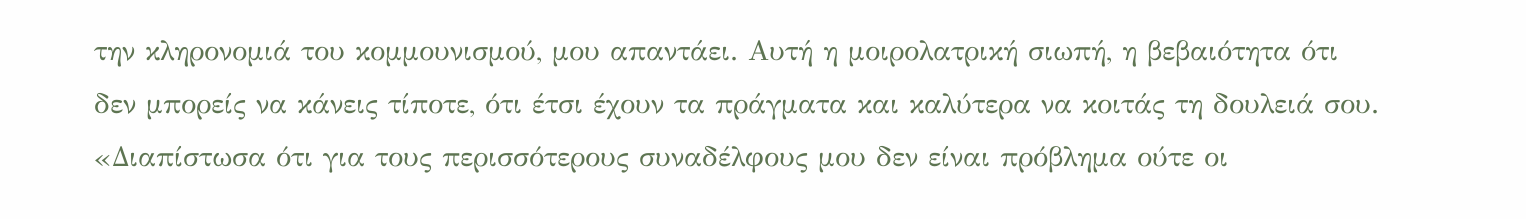την κληρονομιά του κομμουνισμού, μου απαντάει. Αυτή η μοιρολατρική σιωπή, η βεβαιότητα ότι δεν μπορείς να κάνεις τίποτε, ότι έτσι έχουν τα πράγματα και καλύτερα να κοιτάς τη δουλειά σου. «Διαπίστωσα ότι για τους περισσότερους συναδέλφους μου δεν είναι πρόβλημα ούτε οι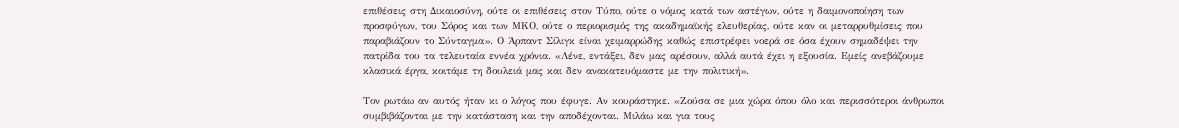επιθέσεις στη Δικαιοσύνη, ούτε οι επιθέσεις στον Τύπο, ούτε ο νόμος κατά των αστέγων, ούτε η δαιμονοποίηση των προσφύγων, του Σόρος και των ΜΚΟ, ούτε ο περιορισμός της ακαδημαϊκής ελευθερίας, ούτε καν οι μεταρρυθμίσεις που παραβιάζουν το Σύνταγμα». Ο Άρπαντ Σίλιγκ είναι χειμαρρώδης καθώς επιστρέφει νοερά σε όσα έχουν σημαδέψει την πατρίδα του τα τελευταία εννέα χρόνια. «Λένε, εντάξει, δεν μας αρέσουν, αλλά αυτά έχει η εξουσία. Εμείς ανεβάζουμε κλασικά έργα, κοιτάμε τη δουλειά μας και δεν ανακατευόμαστε με την πολιτική».

Τον ρωτάω αν αυτός ήταν κι ο λόγος που έφυγε. Αν κουράστηκε. «Ζούσα σε μια χώρα όπου όλο και περισσότεροι άνθρωποι συμβιβάζονται με την κατάσταση και την αποδέχονται. Μιλάω και για τους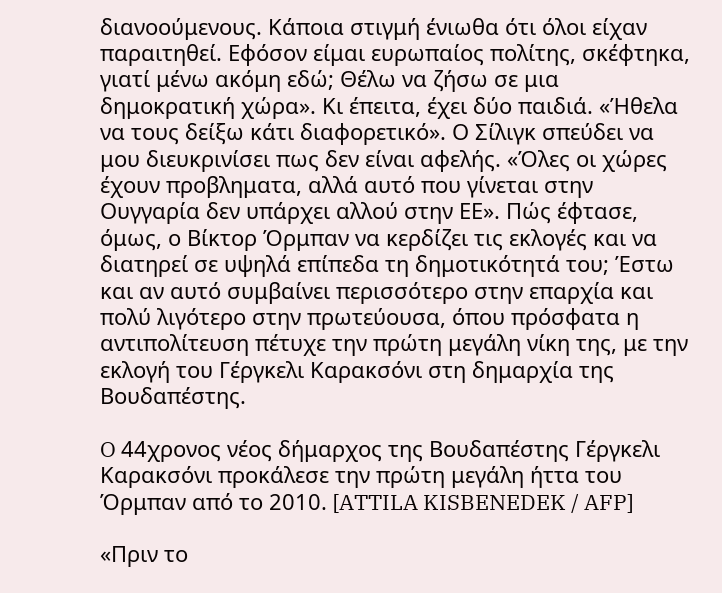διανοούμενους. Κάποια στιγμή ένιωθα ότι όλοι είχαν παραιτηθεί. Εφόσον είμαι ευρωπαίος πολίτης, σκέφτηκα, γιατί μένω ακόμη εδώ; Θέλω να ζήσω σε μια δημοκρατική χώρα». Κι έπειτα, έχει δύο παιδιά. «Ήθελα να τους δείξω κάτι διαφορετικό». Ο Σίλιγκ σπεύδει να μου διευκρινίσει πως δεν είναι αφελής. «Όλες οι χώρες έχουν προβληματα, αλλά αυτό που γίνεται στην Ουγγαρία δεν υπάρχει αλλού στην ΕΕ». Πώς έφτασε, όμως, ο Βίκτορ Όρμπαν να κερδίζει τις εκλογές και να διατηρεί σε υψηλά επίπεδα τη δημοτικότητά του; Έστω και αν αυτό συμβαίνει περισσότερο στην επαρχία και πολύ λιγότερο στην πρωτεύουσα, όπου πρόσφατα η αντιπολίτευση πέτυχε την πρώτη μεγάλη νίκη της, με την εκλογή του Γέργκελι Καρακσόνι στη δημαρχία της Βουδαπέστης.

O 44χρονος νέος δήμαρχος της Βουδαπέστης Γέργκελι Καρακσόνι προκάλεσε την πρώτη μεγάλη ήττα του Όρμπαν από το 2010. [ATTILA KISBENEDEK / AFP]

«Πριν το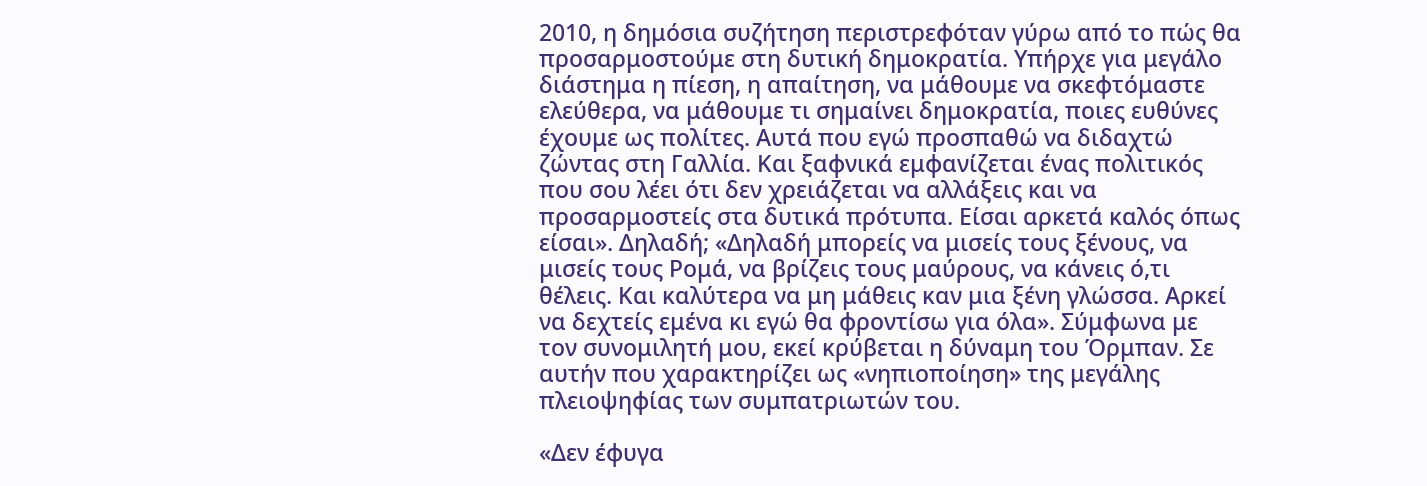2010, η δημόσια συζήτηση περιστρεφόταν γύρω από το πώς θα προσαρμοστούμε στη δυτική δημοκρατία. Υπήρχε για μεγάλο διάστημα η πίεση, η απαίτηση, να μάθουμε να σκεφτόμαστε ελεύθερα, να μάθουμε τι σημαίνει δημοκρατία, ποιες ευθύνες έχουμε ως πολίτες. Αυτά που εγώ προσπαθώ να διδαχτώ ζώντας στη Γαλλία. Και ξαφνικά εμφανίζεται ένας πολιτικός που σου λέει ότι δεν χρειάζεται να αλλάξεις και να προσαρμοστείς στα δυτικά πρότυπα. Είσαι αρκετά καλός όπως είσαι». Δηλαδή; «Δηλαδή μπορείς να μισείς τους ξένους, να μισείς τους Ρομά, να βρίζεις τους μαύρους, να κάνεις ό,τι θέλεις. Και καλύτερα να μη μάθεις καν μια ξένη γλώσσα. Αρκεί να δεχτείς εμένα κι εγώ θα φροντίσω για όλα». Σύμφωνα με τον συνομιλητή μου, εκεί κρύβεται η δύναμη του Όρμπαν. Σε αυτήν που χαρακτηρίζει ως «νηπιοποίηση» της μεγάλης πλειοψηφίας των συμπατριωτών του.

«Δεν έφυγα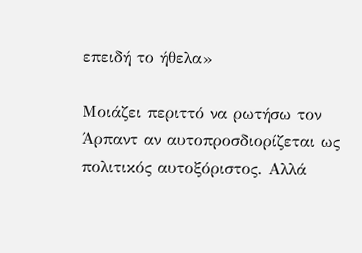επειδή το ήθελα»

Μοιάζει περιττό να ρωτήσω τον Άρπαντ αν αυτοπροσδιορίζεται ως πολιτικός αυτοξόριστος. Αλλά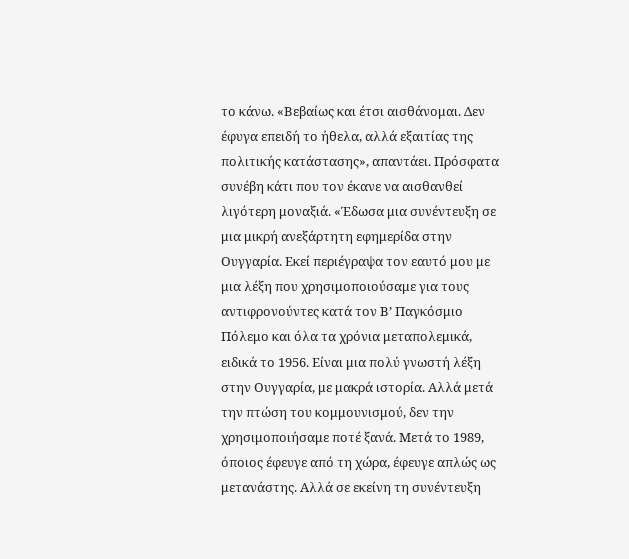το κάνω. «Βεβαίως και έτσι αισθάνομαι. Δεν έφυγα επειδή το ήθελα, αλλά εξαιτίας της πολιτικής κατάστασης», απαντάει. Πρόσφατα συνέβη κάτι που τον έκανε να αισθανθεί λιγότερη μοναξιά. «Έδωσα μια συνέντευξη σε μια μικρή ανεξάρτητη εφημερίδα στην Ουγγαρία. Εκεί περιέγραψα τον εαυτό μου με μια λέξη που χρησιμοποιούσαμε για τους αντιφρονούντες κατά τον Β’ Παγκόσμιο Πόλεμο και όλα τα χρόνια μεταπολεμικά, ειδικά το 1956. Είναι μια πολύ γνωστή λέξη στην Ουγγαρία, με μακρά ιστορία. Αλλά μετά την πτώση του κομμουνισμού, δεν την χρησιμοποιήσαμε ποτέ ξανά. Μετά το 1989, όποιος έφευγε από τη χώρα, έφευγε απλώς ως μετανάστης. Αλλά σε εκείνη τη συνέντευξη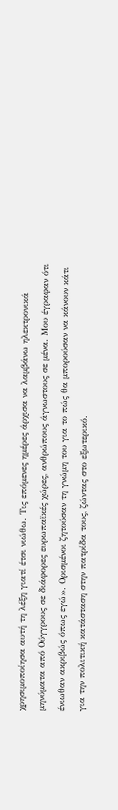χρησιμοποίησα αυτή τη λέξη γιατί έτσι νιώθω. Τις επόμενες ημέρες άρχισα να λαμβάνω ηλεκτρονικά μηνύματα από Ούγγρους σε διάφορες ευρωπαϊκές χώρες, ανθρώπους άγνωστους σε μένα. Μου έγραφαν ότι ένιωθαν ακριβώς όπως εγώ». Ορισμένοι ζητούσαν τη γνώμη του για το πώς θα μπορούσαν να κάνουν κάτι για την πολιτική κατάσταση στην πατρίδα τους, ζώντας στο εξωτερικό.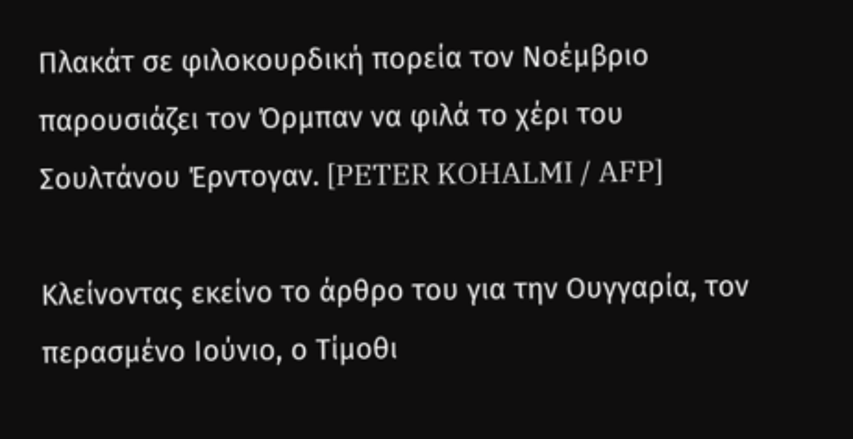Πλακάτ σε φιλοκουρδική πορεία τον Νοέμβριο παρουσιάζει τον Όρμπαν να φιλά το χέρι του Σουλτάνου Έρντογαν. [PETER KOHALMI / AFP]

Κλείνοντας εκείνο το άρθρο του για την Ουγγαρία, τον περασμένο Ιούνιο, ο Τίμοθι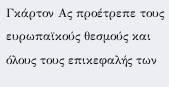Γκάρτον Ας προέτρεπε τους ευρωπαϊκούς θεσμούς και όλους τους επικεφαλής των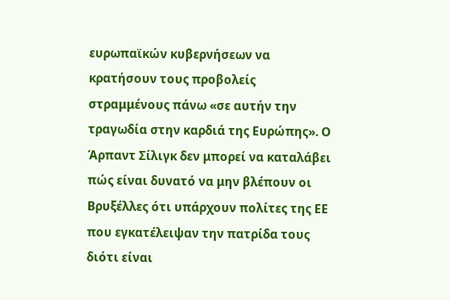ευρωπαϊκών κυβερνήσεων να κρατήσουν τους προβολείς στραμμένους πάνω «σε αυτήν την τραγωδία στην καρδιά της Ευρώπης». Ο Άρπαντ Σίλιγκ δεν μπορεί να καταλάβει πώς είναι δυνατό να μην βλέπουν οι Βρυξέλλες ότι υπάρχουν πολίτες της ΕΕ που εγκατέλειψαν την πατρίδα τους διότι είναι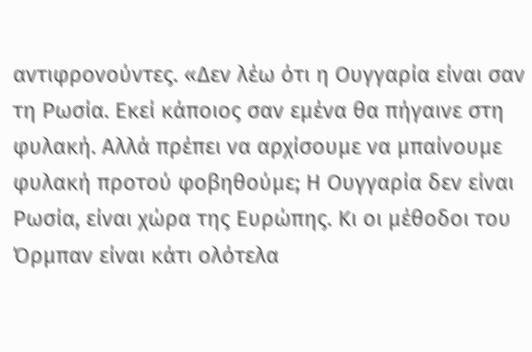αντιφρονούντες. «Δεν λέω ότι η Ουγγαρία είναι σαν τη Ρωσία. Εκεί κάποιος σαν εμένα θα πήγαινε στη φυλακή. Αλλά πρέπει να αρχίσουμε να μπαίνουμε φυλακή προτού φοβηθούμε; Η Ουγγαρία δεν είναι Ρωσία, είναι χώρα της Ευρώπης. Κι οι μέθοδοι του Όρμπαν είναι κάτι ολότελα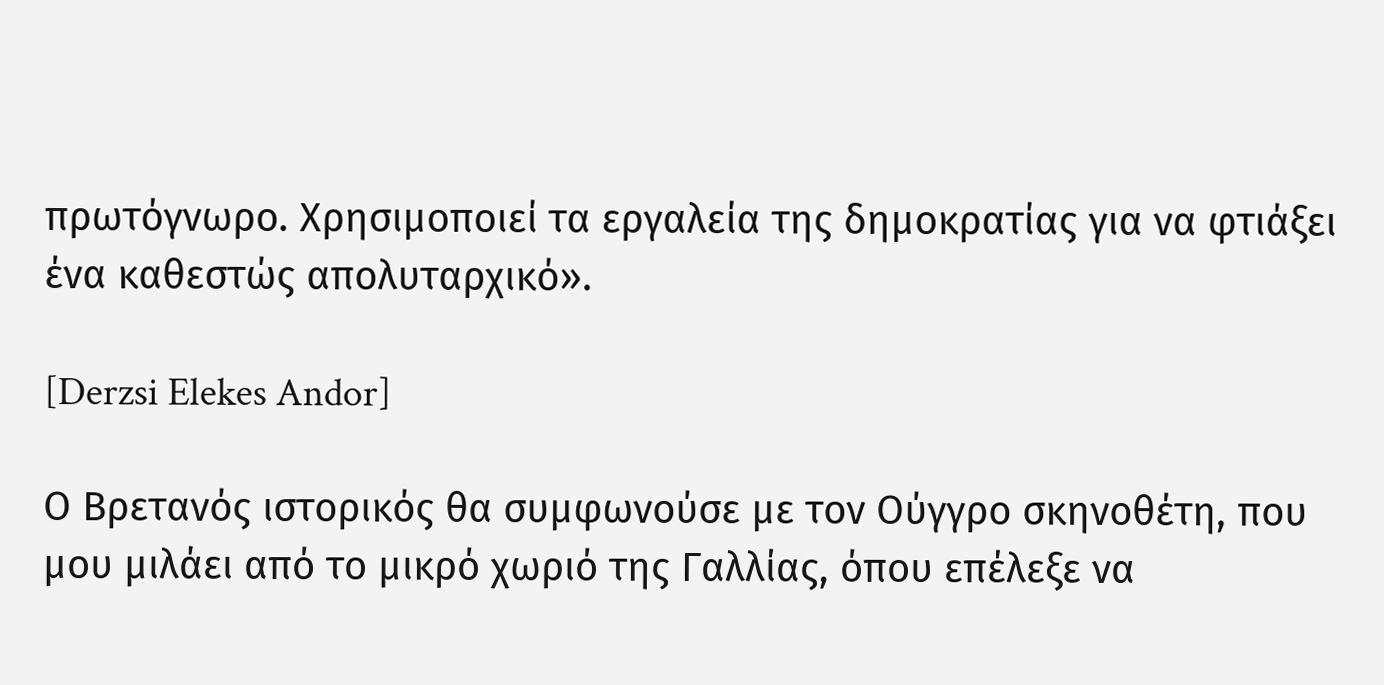πρωτόγνωρο. Χρησιμοποιεί τα εργαλεία της δημοκρατίας για να φτιάξει ένα καθεστώς απολυταρχικό».

[Derzsi Elekes Andor]

Ο Βρετανός ιστορικός θα συμφωνούσε με τον Ούγγρο σκηνοθέτη, που μου μιλάει από το μικρό χωριό της Γαλλίας, όπου επέλεξε να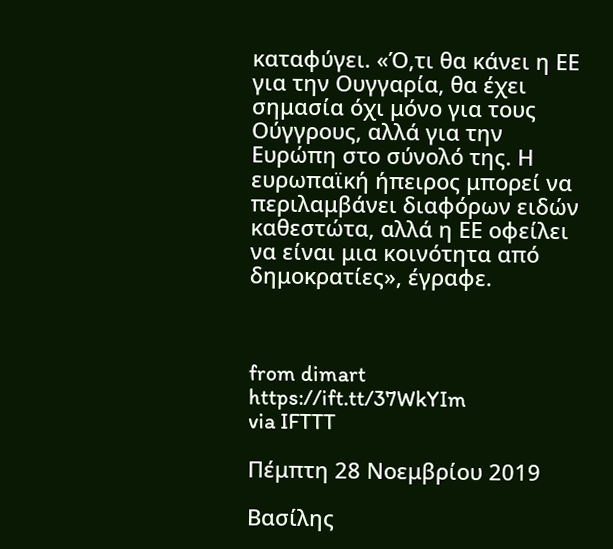καταφύγει. «Ό,τι θα κάνει η ΕΕ για την Ουγγαρία, θα έχει σημασία όχι μόνο για τους Ούγγρους, αλλά για την Ευρώπη στο σύνολό της. Η ευρωπαϊκή ήπειρος μπορεί να περιλαμβάνει διαφόρων ειδών καθεστώτα, αλλά η ΕΕ οφείλει να είναι μια κοινότητα από δημοκρατίες», έγραφε.



from dimart https://ift.tt/37WkYIm
via IFTTT

Πέμπτη 28 Νοεμβρίου 2019

Βασίλης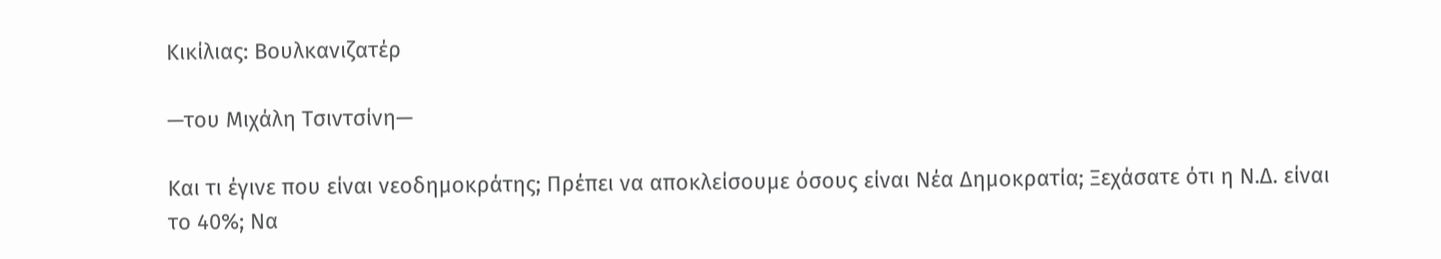Κικίλιας: Βουλκανιζατέρ

—του Μιχάλη Τσιντσίνη—

Και τι έγινε που είναι νεοδημοκράτης; Πρέπει να αποκλείσουμε όσους είναι Νέα Δημοκρατία; Ξεχάσατε ότι η Ν.Δ. είναι το 40%; Να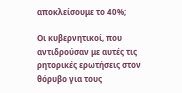αποκλείσουμε το 40%;

Οι κυβερνητικοί, που αντιδρούσαν με αυτές τις ρητορικές ερωτήσεις στον θόρυβο για τους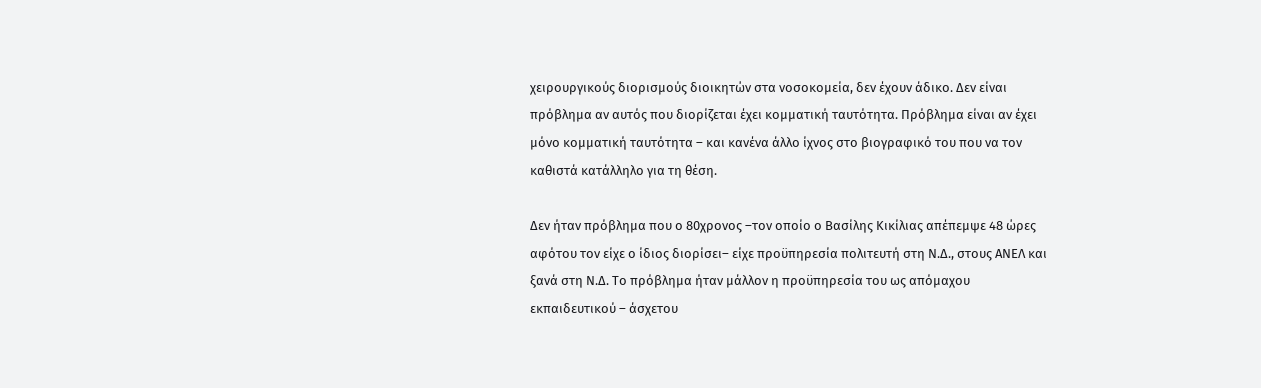χειρουργικούς διορισμούς διοικητών στα νοσοκομεία, δεν έχουν άδικο. Δεν είναι πρόβλημα αν αυτός που διορίζεται έχει κομματική ταυτότητα. Πρόβλημα είναι αν έχει μόνο κομματική ταυτότητα – και κανένα άλλο ίχνος στο βιογραφικό του που να τον καθιστά κατάλληλο για τη θέση.

Δεν ήταν πρόβλημα που ο 80χρονος –τον οποίο ο Βασίλης Κικίλιας απέπεμψε 48 ώρες αφότου τον είχε ο ίδιος διορίσει– είχε προϋπηρεσία πολιτευτή στη Ν.Δ., στους ΑΝΕΛ και ξανά στη Ν.Δ. Το πρόβλημα ήταν μάλλον η προϋπηρεσία του ως απόμαχου εκπαιδευτικού – άσχετου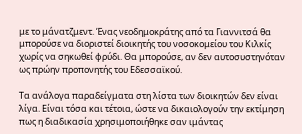με το μάνατζμεντ. Ένας νεοδημοκράτης από τα Γιαννιτσά θα μπορούσε να διοριστεί διοικητής του νοσοκομείου του Κιλκίς χωρίς να σηκωθεί φρύδι. Θα μπορούσε, αν δεν αυτοσυστηνόταν ως πρώην προπονητής του Εδεσσαϊκού.

Τα ανάλογα παραδείγματα στη λίστα των διοικητών δεν είναι λίγα. Είναι τόσα και τέτοια, ώστε να δικαιολογούν την εκτίμηση πως η διαδικασία χρησιμοποιήθηκε σαν ιμάντας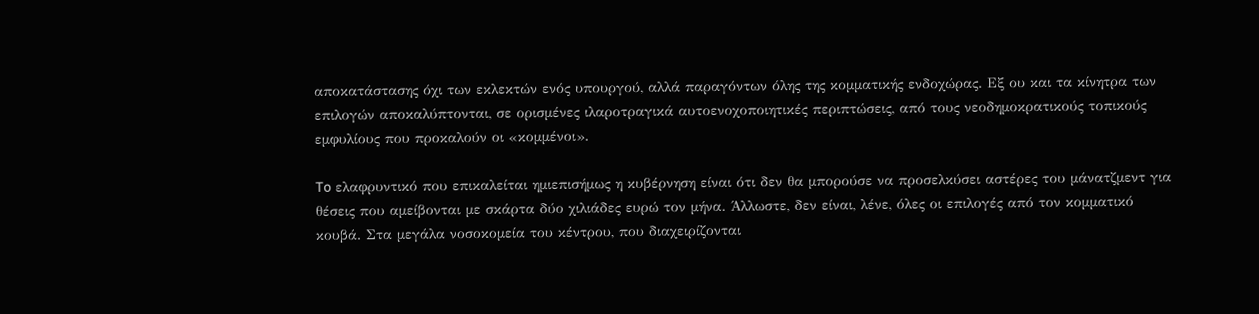αποκατάστασης όχι των εκλεκτών ενός υπουργού, αλλά παραγόντων όλης της κομματικής ενδοχώρας. Εξ ου και τα κίνητρα των επιλογών αποκαλύπτονται, σε ορισμένες ιλαροτραγικά αυτοενοχοποιητικές περιπτώσεις, από τους νεοδημοκρατικούς τοπικούς εμφυλίους που προκαλούν οι «κομμένοι».

To ελαφρυντικό που επικαλείται ημιεπισήμως η κυβέρνηση είναι ότι δεν θα μπορούσε να προσελκύσει αστέρες του μάνατζμεντ για θέσεις που αμείβονται με σκάρτα δύο χιλιάδες ευρώ τον μήνα. Άλλωστε, δεν είναι, λένε, όλες οι επιλογές από τον κομματικό κουβά. Στα μεγάλα νοσοκομεία του κέντρου, που διαχειρίζονται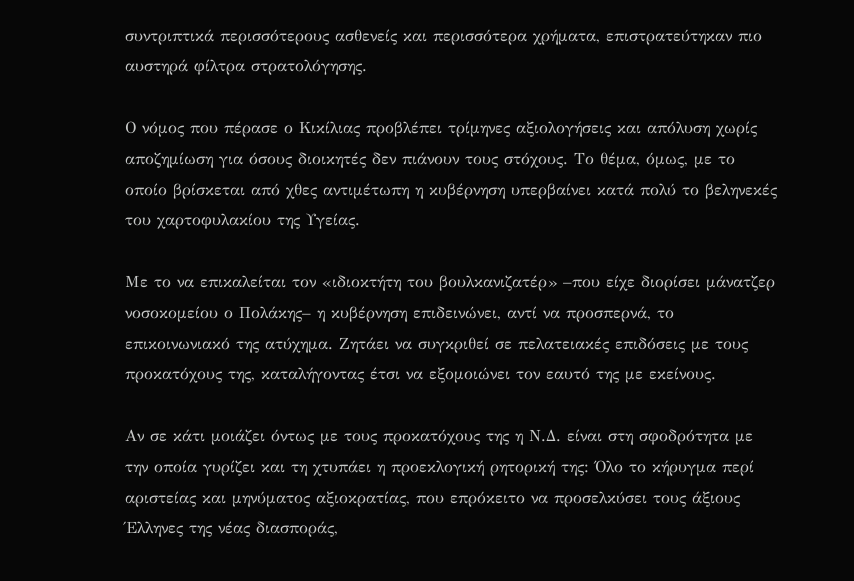συντριπτικά περισσότερους ασθενείς και περισσότερα χρήματα, επιστρατεύτηκαν πιο αυστηρά φίλτρα στρατολόγησης.

Ο νόμος που πέρασε ο Κικίλιας προβλέπει τρίμηνες αξιολογήσεις και απόλυση χωρίς αποζημίωση για όσους διοικητές δεν πιάνουν τους στόχους. Το θέμα, όμως, με το οποίο βρίσκεται από χθες αντιμέτωπη η κυβέρνηση υπερβαίνει κατά πολύ το βεληνεκές του χαρτοφυλακίου της Υγείας.

Με το να επικαλείται τον «ιδιοκτήτη του βουλκανιζατέρ» –που είχε διορίσει μάνατζερ νοσοκομείου ο Πολάκης– η κυβέρνηση επιδεινώνει, αντί να προσπερνά, το επικοινωνιακό της ατύχημα. Ζητάει να συγκριθεί σε πελατειακές επιδόσεις με τους προκατόχους της, καταλήγοντας έτσι να εξομοιώνει τον εαυτό της με εκείνους.

Αν σε κάτι μοιάζει όντως με τους προκατόχους της η Ν.Δ. είναι στη σφοδρότητα με την οποία γυρίζει και τη χτυπάει η προεκλογική ρητορική της: Όλο το κήρυγμα περί αριστείας και μηνύματος αξιοκρατίας, που επρόκειτο να προσελκύσει τους άξιους Έλληνες της νέας διασποράς,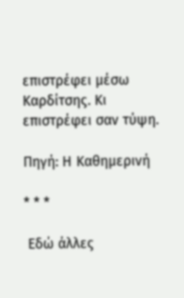επιστρέφει μέσω Καρδίτσης. Κι επιστρέφει σαν τύψη.

Πηγή: Η Καθημερινή

* * *

 Εδώ άλλες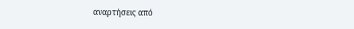αναρτήσεις από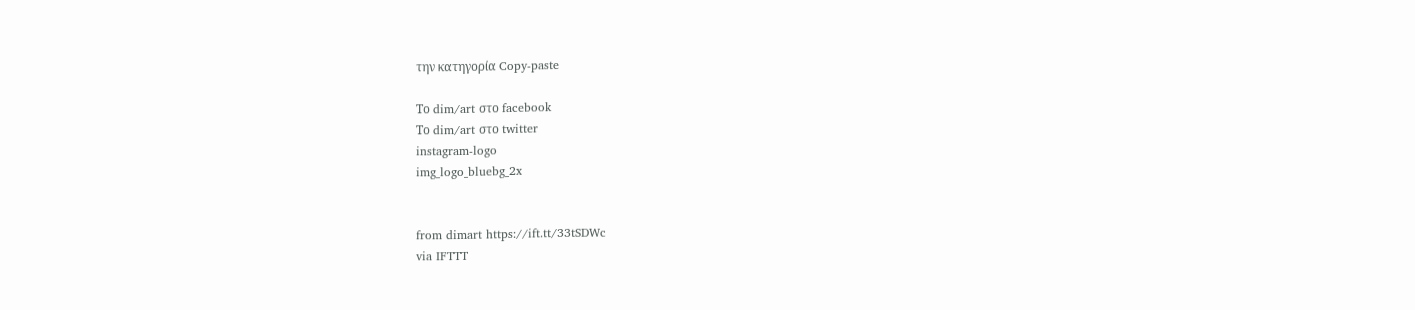την κατηγορία Copy-paste

Το dim/art στο facebook
Το dim/art στο twitter
instagram-logo
img_logo_bluebg_2x


from dimart https://ift.tt/33tSDWc
via IFTTT